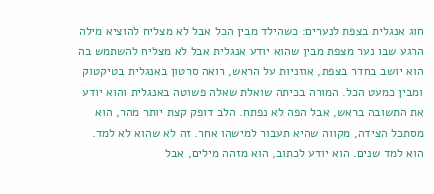חוג אנגלית בצפת לנערים: כשהילד מבין הכל אבל לא מצליח להוציא מילה
הרגע שבו נער מצפת מבין שהוא יודע אנגלית אבל לא מצליח להשתמש בה
הוא יושב בחדר בצפת, אוזניות על הראש, רואה סרטון באנגלית בטיקטוק ומבין כמעט הכל. המורה בכיתה שואלת שאלה פשוטה באנגלית והוא יודע את התשובה בראש, אבל הפה לא נפתח. הלב דופק קצת יותר מהר, הוא מסתכל הצידה, מקווה שהיא תעבור למישהו אחר. זה לא שהוא לא למד. הוא למד שנים. הוא יודע לכתוב, הוא מזהה מילים, אבל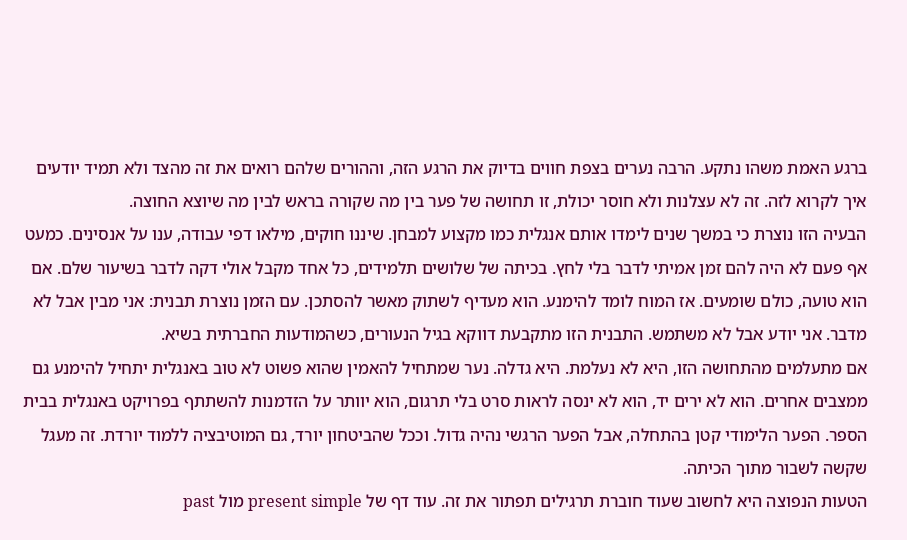ברגע האמת משהו נתקע. הרבה נערים בצפת חווים בדיוק את הרגע הזה, וההורים שלהם רואים את זה מהצד ולא תמיד יודעים איך לקרוא לזה. זה לא עצלנות ולא חוסר יכולת, זו תחושה של פער בין מה שקורה בראש לבין מה שיוצא החוצה.
הבעיה הזו נוצרת כי במשך שנים לימדו אותם אנגלית כמו מקצוע למבחן. שיננו חוקים, מילאו דפי עבודה, ענו על אנסינים. כמעט אף פעם לא היה להם זמן אמיתי לדבר בלי לחץ. בכיתה של שלושים תלמידים, כל אחד מקבל אולי דקה לדבר בשיעור שלם. אם הוא טועה, כולם שומעים. אז המוח לומד להימנע. הוא מעדיף לשתוק מאשר להסתכן. עם הזמן נוצרת תבנית: אני מבין אבל לא מדבר. אני יודע אבל לא משתמש. התבנית הזו מתקבעת דווקא בגיל הנעורים, כשהמודעות החברתית בשיא.
אם מתעלמים מהתחושה הזו, היא לא נעלמת. היא גדלה. נער שמתחיל להאמין שהוא פשוט לא טוב באנגלית יתחיל להימנע גם ממצבים אחרים. הוא לא ירים יד, הוא לא ינסה לראות סרט בלי תרגום, הוא יוותר על הזדמנות להשתתף בפרויקט באנגלית בבית הספר. הפער הלימודי קטן בהתחלה, אבל הפער הרגשי נהיה גדול. וככל שהביטחון יורד, גם המוטיבציה ללמוד יורדת. זה מעגל שקשה לשבור מתוך הכיתה.
הטעות הנפוצה היא לחשוב שעוד חוברת תרגילים תפתור את זה. עוד דף של present simple מול past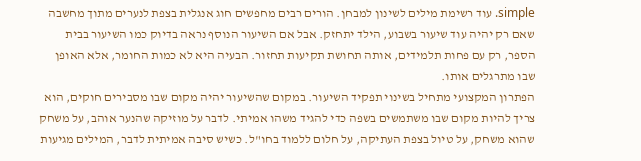simple. עוד רשימת מילים לשינון למבחן. הורים רבים מחפשים חוג אנגלית בצפת לנערים מתוך מחשבה שאם רק יהיה עוד שיעור בשבוע, הילד יתחזק. אבל אם השיעור הנוסף נראה בדיוק כמו השיעור בבית הספר, רק עם פחות תלמידים, אותה תחושת תקיעות תחזור. הבעיה היא לא כמות החומר, אלא האופן שבו מתרגלים אותו.
הפתרון המקצועי מתחיל בשינוי תפקיד השיעור. במקום שהשיעור יהיה מקום שבו מסבירים חוקים, הוא צריך להיות מקום שבו משתמשים בשפה כדי להגיד משהו אמיתי. לדבר על מוזיקה שהנער אוהב, על משחק שהוא משחק, על טיול בצפת העתיקה, על חלום ללמוד בחו"ל. כשיש סיבה אמיתית לדבר, המילים מגיעות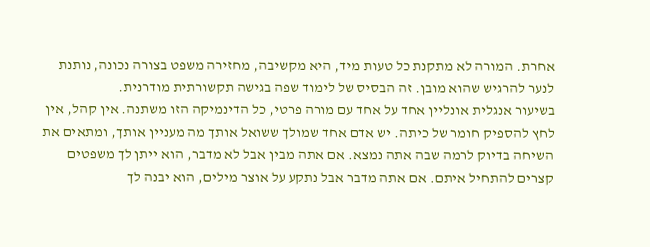אחרת. המורה לא מתקנת כל טעות מיד, היא מקשיבה, מחזירה משפט בצורה נכונה, נותנת לנער להרגיש שהוא מובן. זה הבסיס של לימוד שפה בגישה תקשורתית מודרנית.
בשיעור אנגלית אונליין אחד על אחד עם מורה פרטי, כל הדינמיקה הזו משתנה. אין קהל, אין לחץ להספיק חומר של כיתה. יש אדם אחד שמולך ששואל אותך מה מעניין אותך, ומתאים את השיחה בדיוק לרמה שבה אתה נמצא. אם אתה מבין אבל לא מדבר, הוא ייתן לך משפטים קצרים להתחיל איתם. אם אתה מדבר אבל נתקע על אוצר מילים, הוא יבנה לך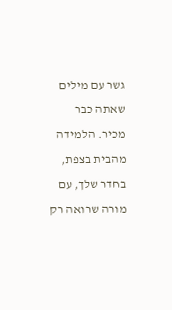גשר עם מילים שאתה כבר מכיר. הלמידה מהבית בצפת, בחדר שלך, עם מורה שרואה רק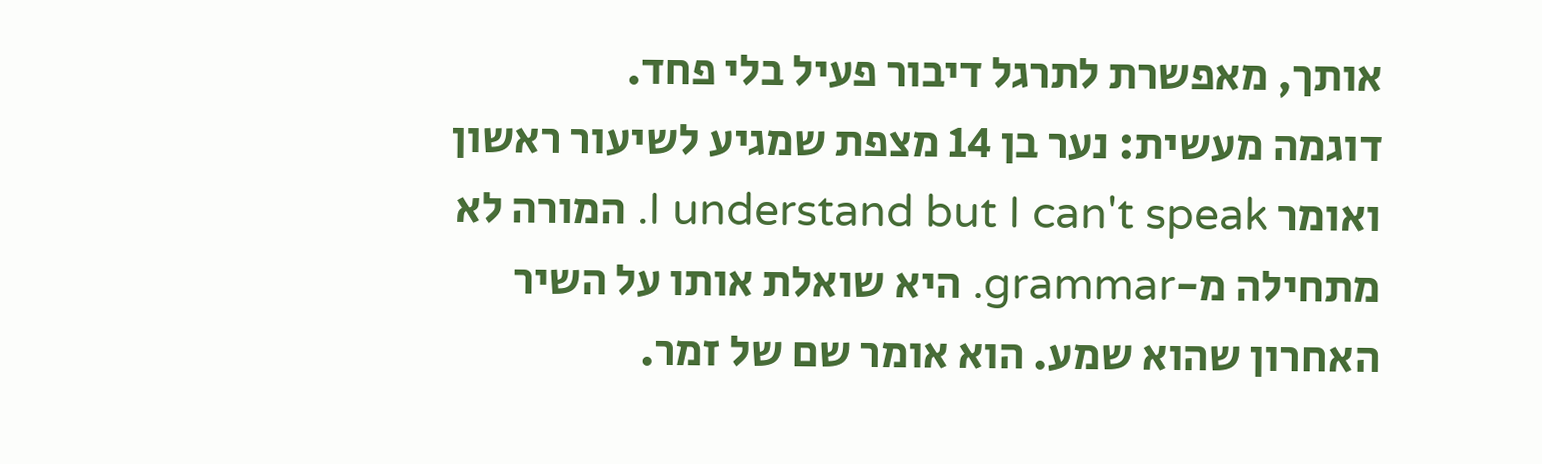אותך, מאפשרת לתרגל דיבור פעיל בלי פחד.
דוגמה מעשית: נער בן 14 מצפת שמגיע לשיעור ראשון ואומר I understand but I can't speak. המורה לא מתחילה מ-grammar. היא שואלת אותו על השיר האחרון שהוא שמע. הוא אומר שם של זמר.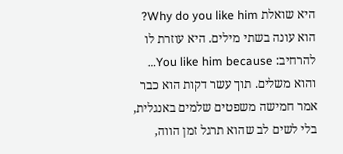היא שואלת Why do you like him? הוא עונה בשתי מילים. היא עוזרת לו להרחיב: You like him because… והוא משלים. תוך עשר דקות הוא כבר אמר חמישה משפטים שלמים באנגלית, בלי לשים לב שהוא תרגל זמן הווה,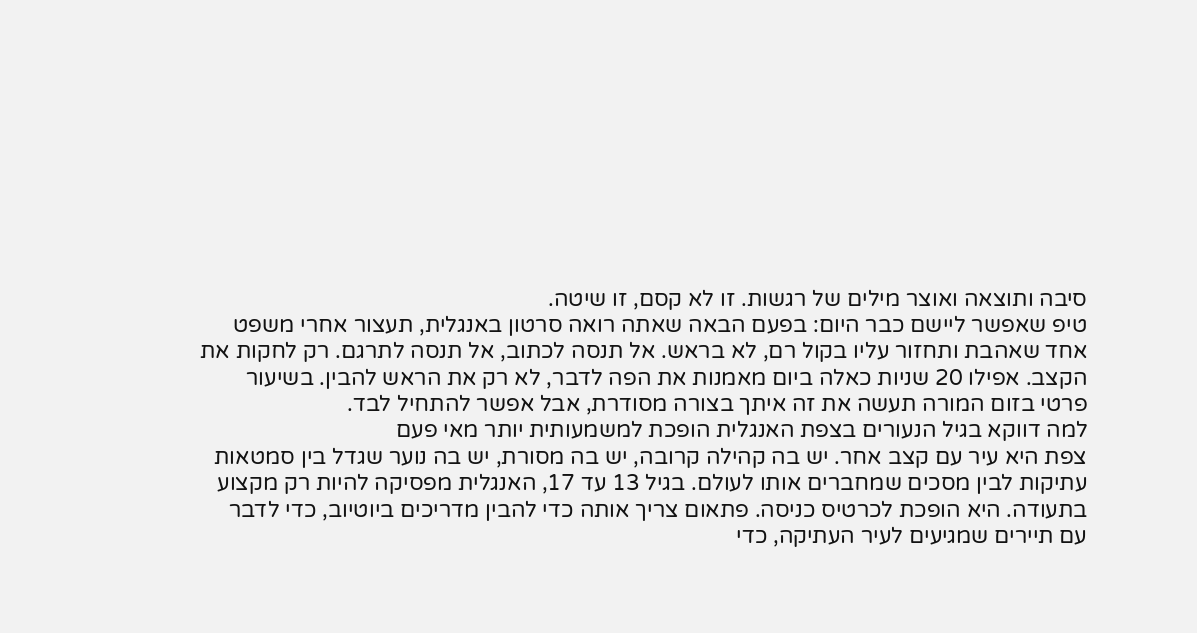סיבה ותוצאה ואוצר מילים של רגשות. זו לא קסם, זו שיטה.
טיפ שאפשר ליישם כבר היום: בפעם הבאה שאתה רואה סרטון באנגלית, תעצור אחרי משפט אחד שאהבת ותחזור עליו בקול רם, לא בראש. אל תנסה לכתוב, אל תנסה לתרגם. רק לחקות את הקצב. אפילו 20 שניות כאלה ביום מאמנות את הפה לדבר, לא רק את הראש להבין. בשיעור פרטי בזום המורה תעשה את זה איתך בצורה מסודרת, אבל אפשר להתחיל לבד.
למה דווקא בגיל הנעורים בצפת האנגלית הופכת למשמעותית יותר מאי פעם
צפת היא עיר עם קצב אחר. יש בה קהילה קרובה, יש בה מסורת, יש בה נוער שגדל בין סמטאות עתיקות לבין מסכים שמחברים אותו לעולם. בגיל 13 עד 17, האנגלית מפסיקה להיות רק מקצוע בתעודה. היא הופכת לכרטיס כניסה. פתאום צריך אותה כדי להבין מדריכים ביוטיוב, כדי לדבר עם תיירים שמגיעים לעיר העתיקה, כדי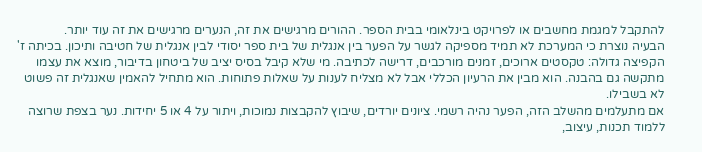להתקבל למגמת מחשבים או לפרויקט בינלאומי בבית הספר. ההורים מרגישים את זה, הנערים מרגישים את זה עוד יותר.
הבעיה נוצרת כי המערכת לא תמיד מספיקה לגשר על הפער בין אנגלית של בית ספר יסודי לבין אנגלית של חטיבה ותיכון. בכיתה ז' הקפיצה גדולה: טקסטים ארוכים, זמנים מורכבים, דרישה לכתיבה. מי שלא קיבל בסיס יציב של ביטחון בדיבור, מוצא את עצמו מתקשה גם בהבנה. הוא מבין את הרעיון הכללי אבל לא מצליח לענות על שאלות פתוחות. הוא מתחיל להאמין שאנגלית זה פשוט לא בשבילו.
אם מתעלמים מהשלב הזה, הפער נהיה רשמי. ציונים יורדים, שיבוץ להקבצות נמוכות, ויתור על 4 או 5 יחידות. נער בצפת שרוצה ללמוד תכנות, עיצוב,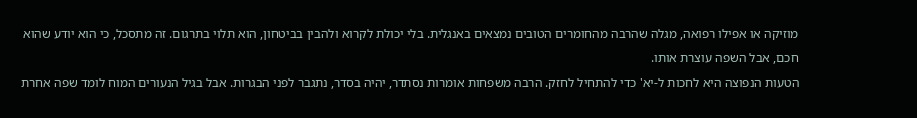מוזיקה או אפילו רפואה, מגלה שהרבה מהחומרים הטובים נמצאים באנגלית. בלי יכולת לקרוא ולהבין בביטחון, הוא תלוי בתרגום. זה מתסכל, כי הוא יודע שהוא חכם, אבל השפה עוצרת אותו.
הטעות הנפוצה היא לחכות ל-יא' כדי להתחיל לחזק. הרבה משפחות אומרות נסתדר, יהיה בסדר, נתגבר לפני הבגרות. אבל בגיל הנעורים המוח לומד שפה אחרת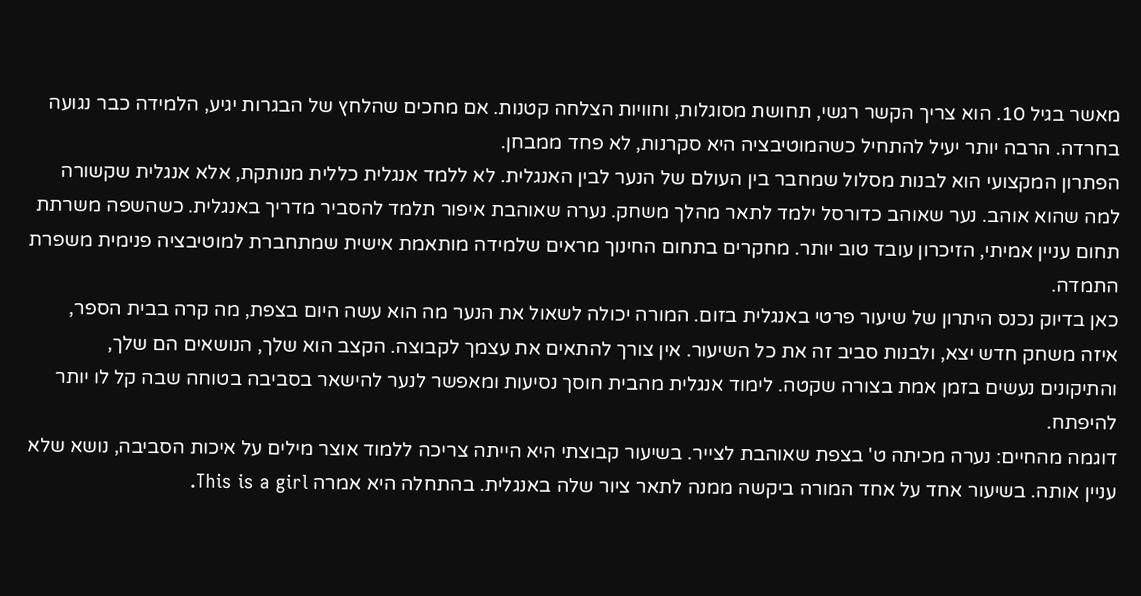מאשר בגיל 10. הוא צריך הקשר רגשי, תחושת מסוגלות, וחוויות הצלחה קטנות. אם מחכים שהלחץ של הבגרות יגיע, הלמידה כבר נגועה בחרדה. הרבה יותר יעיל להתחיל כשהמוטיבציה היא סקרנות, לא פחד ממבחן.
הפתרון המקצועי הוא לבנות מסלול שמחבר בין העולם של הנער לבין האנגלית. לא ללמד אנגלית כללית מנותקת, אלא אנגלית שקשורה למה שהוא אוהב. נער שאוהב כדורסל ילמד לתאר מהלך משחק. נערה שאוהבת איפור תלמד להסביר מדריך באנגלית. כשהשפה משרתת תחום עניין אמיתי, הזיכרון עובד טוב יותר. מחקרים בתחום החינוך מראים שלמידה מותאמת אישית שמתחברת למוטיבציה פנימית משפרת התמדה.
כאן בדיוק נכנס היתרון של שיעור פרטי באנגלית בזום. המורה יכולה לשאול את הנער מה הוא עשה היום בצפת, מה קרה בבית הספר, איזה משחק חדש יצא, ולבנות סביב זה את כל השיעור. אין צורך להתאים את עצמך לקבוצה. הקצב הוא שלך, הנושאים הם שלך, והתיקונים נעשים בזמן אמת בצורה שקטה. לימוד אנגלית מהבית חוסך נסיעות ומאפשר לנער להישאר בסביבה בטוחה שבה קל לו יותר להיפתח.
דוגמה מהחיים: נערה מכיתה ט' בצפת שאוהבת לצייר. בשיעור קבוצתי היא הייתה צריכה ללמוד אוצר מילים על איכות הסביבה, נושא שלא עניין אותה. בשיעור אחד על אחד המורה ביקשה ממנה לתאר ציור שלה באנגלית. בהתחלה היא אמרה This is a girl.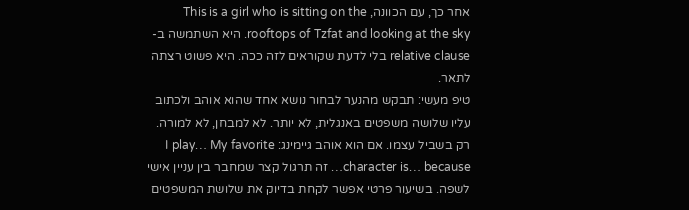אחר כך, עם הכוונה, This is a girl who is sitting on the rooftops of Tzfat and looking at the sky. היא השתמשה ב-relative clause בלי לדעת שקוראים לזה ככה. היא פשוט רצתה לתאר.
טיפ מעשי: תבקש מהנער לבחור נושא אחד שהוא אוהב ולכתוב עליו שלושה משפטים באנגלית, לא יותר. לא למבחן, לא למורה. רק בשביל עצמו. אם הוא אוהב גיימינג: I play… My favorite character is… because… זה תרגול קצר שמחבר בין עניין אישי לשפה. בשיעור פרטי אפשר לקחת בדיוק את שלושת המשפטים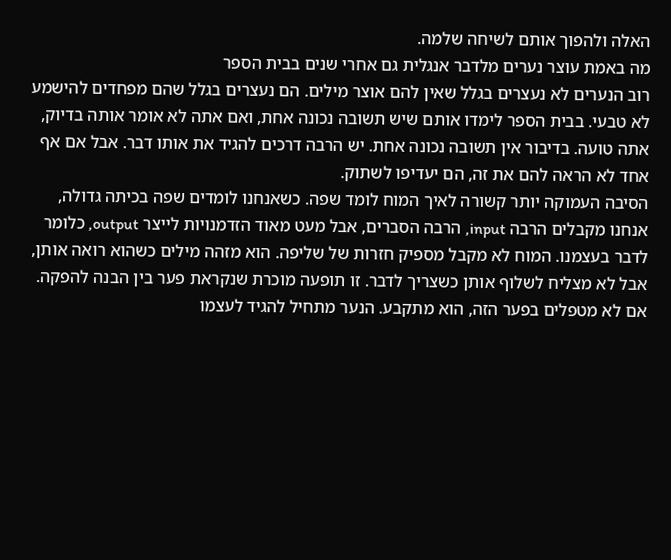האלה ולהפוך אותם לשיחה שלמה.
מה באמת עוצר נערים מלדבר אנגלית גם אחרי שנים בבית הספר
רוב הנערים לא נעצרים בגלל שאין להם אוצר מילים. הם נעצרים בגלל שהם מפחדים להישמע לא טבעי. בבית הספר לימדו אותם שיש תשובה נכונה אחת, ואם אתה לא אומר אותה בדיוק, אתה טועה. בדיבור אין תשובה נכונה אחת. יש הרבה דרכים להגיד את אותו דבר. אבל אם אף אחד לא הראה להם את זה, הם יעדיפו לשתוק.
הסיבה העמוקה יותר קשורה לאיך המוח לומד שפה. כשאנחנו לומדים שפה בכיתה גדולה, אנחנו מקבלים הרבה input, הרבה הסברים, אבל מעט מאוד הזדמנויות לייצר output, כלומר לדבר בעצמנו. המוח לא מקבל מספיק חזרות של שליפה. הוא מזהה מילים כשהוא רואה אותן, אבל לא מצליח לשלוף אותן כשצריך לדבר. זו תופעה מוכרת שנקראת פער בין הבנה להפקה.
אם לא מטפלים בפער הזה, הוא מתקבע. הנער מתחיל להגיד לעצמו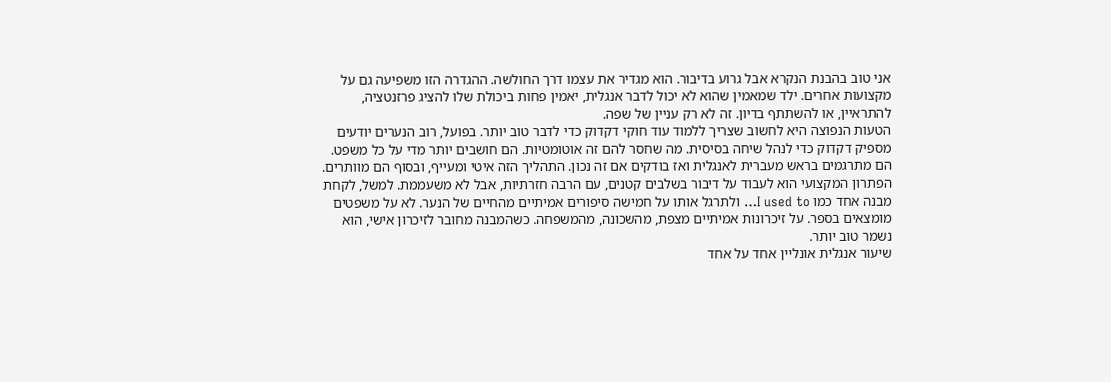אני טוב בהבנת הנקרא אבל גרוע בדיבור. הוא מגדיר את עצמו דרך החולשה. ההגדרה הזו משפיעה גם על מקצועות אחרים. ילד שמאמין שהוא לא יכול לדבר אנגלית, יאמין פחות ביכולת שלו להציג פרזנטציה, להתראיין, או להשתתף בדיון. זה לא רק עניין של שפה.
הטעות הנפוצה היא לחשוב שצריך ללמוד עוד חוקי דקדוק כדי לדבר טוב יותר. בפועל, רוב הנערים יודעים מספיק דקדוק כדי לנהל שיחה בסיסית. מה שחסר להם זה אוטומטיות. הם חושבים יותר מדי על כל משפט. הם מתרגמים בראש מעברית לאנגלית ואז בודקים אם זה נכון. התהליך הזה איטי ומעייף, ובסוף הם מוותרים.
הפתרון המקצועי הוא לעבוד על דיבור בשלבים קטנים, עם הרבה חזרתיות, אבל לא משעממת. למשל, לקחת מבנה אחד כמו I used to… ולתרגל אותו על חמישה סיפורים אמיתיים מהחיים של הנער. לא על משפטים מומצאים בספר. על זיכרונות אמיתיים מצפת, מהשכונה, מהמשפחה. כשהמבנה מחובר לזיכרון אישי, הוא נשמר טוב יותר.
שיעור אנגלית אונליין אחד על אחד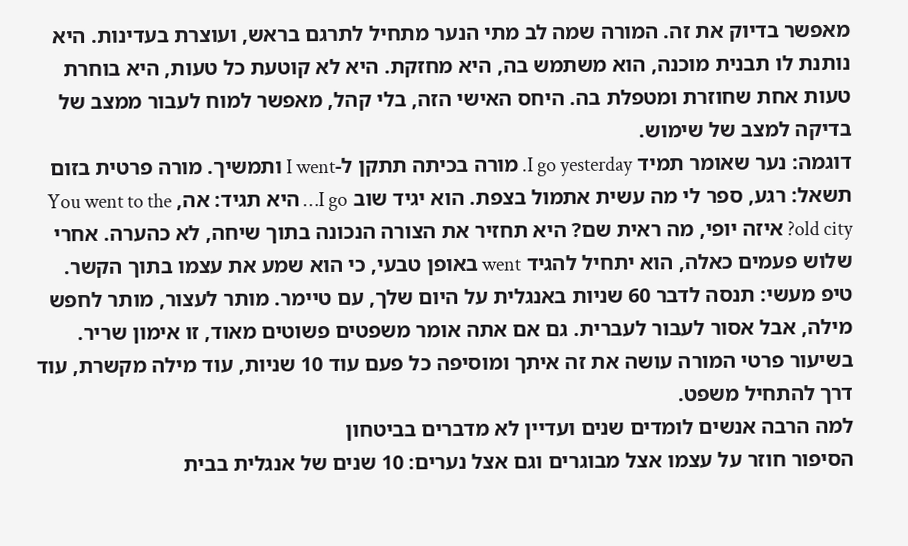מאפשר בדיוק את זה. המורה שמה לב מתי הנער מתחיל לתרגם בראש, ועוצרת בעדינות. היא נותנת לו תבנית מוכנה, הוא משתמש בה, היא מחזקת. היא לא קוטעת כל טעות, היא בוחרת טעות אחת שחוזרת ומטפלת בה. היחס האישי הזה, בלי קהל, מאפשר למוח לעבור ממצב של בדיקה למצב של שימוש.
דוגמה: נער שאומר תמיד I go yesterday. מורה בכיתה תתקן ל-I went ותמשיך. מורה פרטית בזום תשאל: רגע, ספר לי מה עשית אתמול בצפת. הוא יגיד שוב I go… היא תגיד: אה, You went to the old city? איזה יופי, מה ראית שם? היא תחזיר את הצורה הנכונה בתוך שיחה, לא כהערה. אחרי שלוש פעמים כאלה, הוא יתחיל להגיד went באופן טבעי, כי הוא שמע את עצמו בתוך הקשר.
טיפ מעשי: תנסה לדבר 60 שניות באנגלית על היום שלך, עם טיימר. מותר לעצור, מותר לחפש מילה, אבל אסור לעבור לעברית. גם אם אתה אומר משפטים פשוטים מאוד, זו אימון שריר. בשיעור פרטי המורה עושה את זה איתך ומוסיפה כל פעם עוד 10 שניות, עוד מילה מקשרת, עוד דרך להתחיל משפט.
למה הרבה אנשים לומדים שנים ועדיין לא מדברים בביטחון
הסיפור חוזר על עצמו אצל מבוגרים וגם אצל נערים: 10 שנים של אנגלית בבית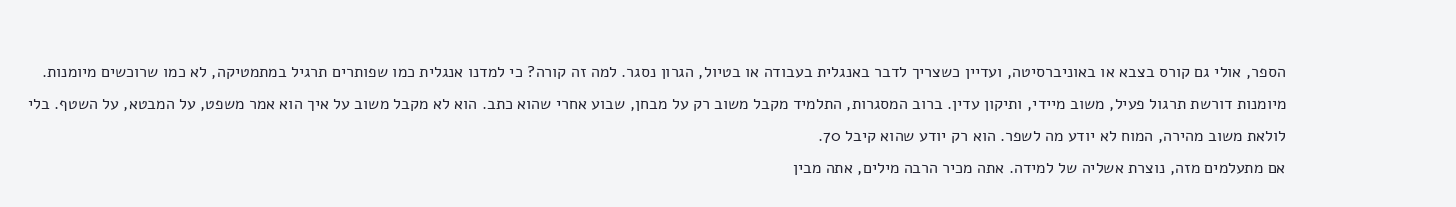הספר, אולי גם קורס בצבא או באוניברסיטה, ועדיין כשצריך לדבר באנגלית בעבודה או בטיול, הגרון נסגר. למה זה קורה? כי למדנו אנגלית כמו שפותרים תרגיל במתמטיקה, לא כמו שרוכשים מיומנות.
מיומנות דורשת תרגול פעיל, משוב מיידי, ותיקון עדין. ברוב המסגרות, התלמיד מקבל משוב רק על מבחן, שבוע אחרי שהוא כתב. הוא לא מקבל משוב על איך הוא אמר משפט, על המבטא, על השטף. בלי לולאת משוב מהירה, המוח לא יודע מה לשפר. הוא רק יודע שהוא קיבל 70.
אם מתעלמים מזה, נוצרת אשליה של למידה. אתה מכיר הרבה מילים, אתה מבין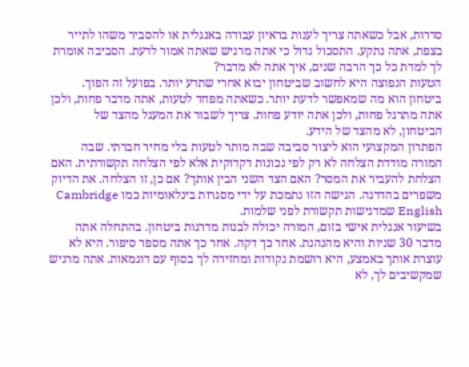סדרות, אבל כשאתה צריך לענות בראיון עבודה באנגלית או להסביר משהו לתייר בצפת, אתה נתקע. התסכול גדול כי אתה מרגיש שאתה אמור לדעת. הסביבה אומרת לך למדת כל כך הרבה שנים, איך אתה לא מדבר?
הטעות הנפוצה היא לחשוב שביטחון יבוא אחרי שתדע יותר. בפועל זה הפוך. ביטחון הוא מה שמאפשר לדעת יותר. כשאתה מפחד לטעות, אתה מדבר פחות, ולכן אתה מתרגל פחות, ולכן אתה יודע פחות. צריך לשבור את המעגל מהצד של הביטחון, לא מהצד של הידע.
הפתרון המקצועי הוא ליצור סביבה שבה מותר לטעות בלי מחיר חברתי. שבה המורה מודדת הצלחה לא רק לפי נכונות דקדוקית אלא לפי הצלחה תקשורתית. האם הצלחת להעביר את המסר? האם הצד השני הבין אותך? אם כן, זו הצלחה. את הדיוק משפרים בהדרגה. הגישה הזו נתמכת על ידי מסגרות בינלאומיות כמו Cambridge English שמדגישות תקשורת לפני שלמות.
בשיעור אנגלית אישי בזום, המורה יכולה לבנות מדרגות ביטחון. בהתחלה אתה מדבר 30 שניות והיא מהנהנת. אחר כך דקה. אחר כך אתה מספר סיפור. היא לא עוצרת אותך באמצע, היא רושמת נקודות ומחזירה לך בסוף עם דוגמאות. אתה מרגיש שמקשיבים לך, לא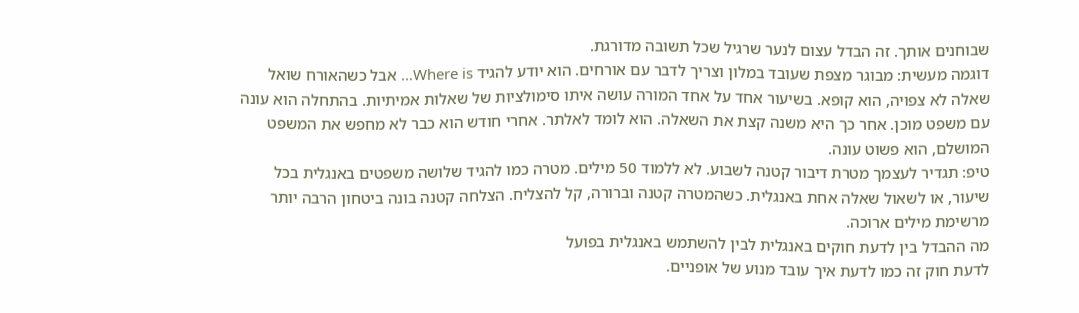שבוחנים אותך. זה הבדל עצום לנער שרגיל שכל תשובה מדורגת.
דוגמה מעשית: מבוגר מצפת שעובד במלון וצריך לדבר עם אורחים. הוא יודע להגיד Where is… אבל כשהאורח שואל שאלה לא צפויה, הוא קופא. בשיעור אחד על אחד המורה עושה איתו סימולציות של שאלות אמיתיות. בהתחלה הוא עונה עם משפט מוכן. אחר כך היא משנה קצת את השאלה. הוא לומד לאלתר. אחרי חודש הוא כבר לא מחפש את המשפט המושלם, הוא פשוט עונה.
טיפ: תגדיר לעצמך מטרת דיבור קטנה לשבוע. לא ללמוד 50 מילים. מטרה כמו להגיד שלושה משפטים באנגלית בכל שיעור, או לשאול שאלה אחת באנגלית. כשהמטרה קטנה וברורה, קל להצליח. הצלחה קטנה בונה ביטחון הרבה יותר מרשימת מילים ארוכה.
מה ההבדל בין לדעת חוקים באנגלית לבין להשתמש באנגלית בפועל
לדעת חוק זה כמו לדעת איך עובד מנוע של אופניים.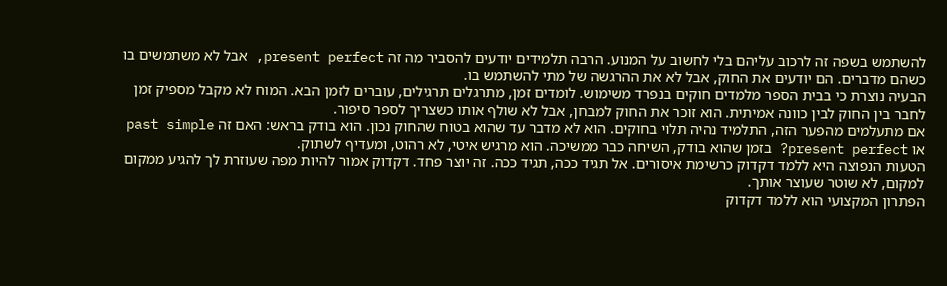להשתמש בשפה זה לרכוב עליהם בלי לחשוב על המנוע. הרבה תלמידים יודעים להסביר מה זה present perfect, אבל לא משתמשים בו כשהם מדברים. הם יודעים את החוק, אבל לא את ההרגשה של מתי להשתמש בו.
הבעיה נוצרת כי בבית הספר מלמדים חוקים בנפרד משימוש. לומדים זמן, מתרגלים תרגילים, עוברים לזמן הבא. המוח לא מקבל מספיק זמן לחבר בין החוק לבין כוונה אמיתית. הוא זוכר את החוק למבחן, אבל לא שולף אותו כשצריך לספר סיפור.
אם מתעלמים מהפער הזה, התלמיד נהיה תלוי בחוקים. הוא לא מדבר עד שהוא בטוח שהחוק נכון. הוא בודק בראש: האם זה past simple או present perfect? בזמן שהוא בודק, השיחה כבר ממשיכה. הוא מרגיש איטי, לא רהוט, ומעדיף לשתוק.
הטעות הנפוצה היא ללמד דקדוק כרשימת איסורים. אל תגיד ככה, תגיד ככה. זה יוצר פחד. דקדוק אמור להיות מפה שעוזרת לך להגיע ממקום למקום, לא שוטר שעוצר אותך.
הפתרון המקצועי הוא ללמד דקדוק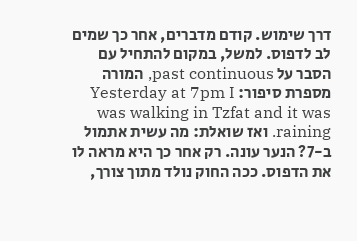דרך שימוש. קודם מדברים, אחר כך שמים לב לדפוס. למשל, במקום להתחיל עם הסבר על past continuous, המורה מספרת סיפור: Yesterday at 7pm I was walking in Tzfat and it was raining. ואז שואלת: מה עשית אתמול ב-7? הנער עונה. רק אחר כך היא מראה לו את הדפוס. ככה החוק נולד מתוך צורך,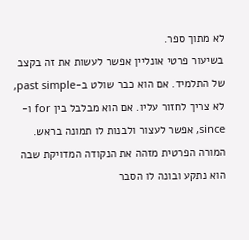לא מתוך ספר.
בשיעור פרטי אונליין אפשר לעשות את זה בקצב של התלמיד. אם הוא כבר שולט ב-past simple, לא צריך לחזור עליו. אם הוא מבלבל בין for ו-since, אפשר לעצור ולבנות לו תמונה בראש. המורה הפרטית מזהה את הנקודה המדויקת שבה הוא נתקע ובונה לו הסבר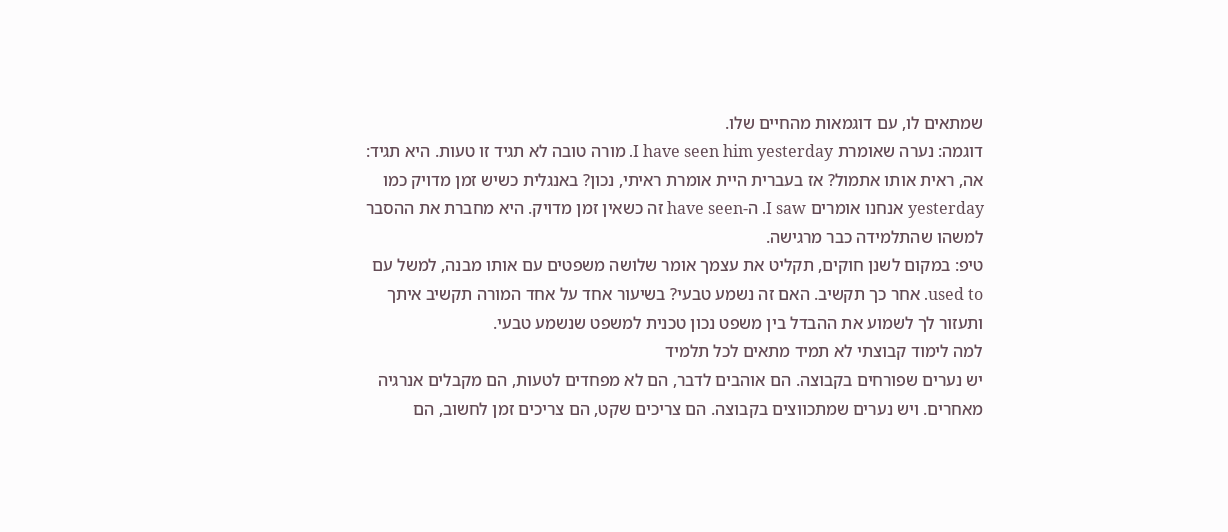שמתאים לו, עם דוגמאות מהחיים שלו.
דוגמה: נערה שאומרת I have seen him yesterday. מורה טובה לא תגיד זו טעות. היא תגיד: אה, ראית אותו אתמול? אז בעברית היית אומרת ראיתי, נכון? באנגלית כשיש זמן מדויק כמו yesterday אנחנו אומרים I saw. ה-have seen זה כשאין זמן מדויק. היא מחברת את ההסבר למשהו שהתלמידה כבר מרגישה.
טיפ: במקום לשנן חוקים, תקליט את עצמך אומר שלושה משפטים עם אותו מבנה, למשל עם used to. אחר כך תקשיב. האם זה נשמע טבעי? בשיעור אחד על אחד המורה תקשיב איתך ותעזור לך לשמוע את ההבדל בין משפט נכון טכנית למשפט שנשמע טבעי.
למה לימוד קבוצתי לא תמיד מתאים לכל תלמיד
יש נערים שפורחים בקבוצה. הם אוהבים לדבר, הם לא מפחדים לטעות, הם מקבלים אנרגיה מאחרים. ויש נערים שמתכווצים בקבוצה. הם צריכים שקט, הם צריכים זמן לחשוב, הם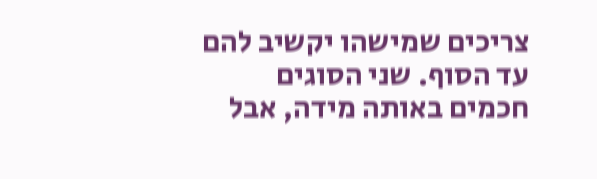צריכים שמישהו יקשיב להם עד הסוף. שני הסוגים חכמים באותה מידה, אבל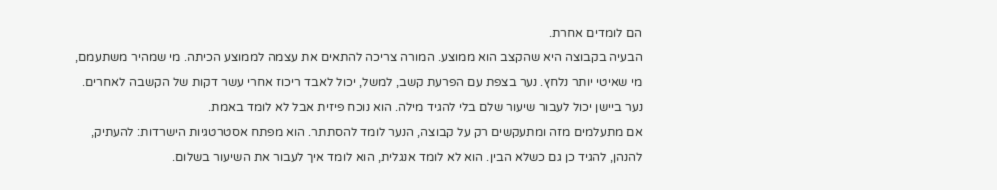הם לומדים אחרת.
הבעיה בקבוצה היא שהקצב הוא ממוצע. המורה צריכה להתאים את עצמה לממוצע הכיתה. מי שמהיר משתעמם, מי שאיטי יותר נלחץ. נער בצפת עם הפרעת קשב, למשל, יכול לאבד ריכוז אחרי עשר דקות של הקשבה לאחרים. נער ביישן יכול לעבור שיעור שלם בלי להגיד מילה. הוא נוכח פיזית אבל לא לומד באמת.
אם מתעלמים מזה ומתעקשים רק על קבוצה, הנער לומד להסתתר. הוא מפתח אסטרטגיות הישרדות: להעתיק, להנהן, להגיד כן גם כשלא הבין. הוא לא לומד אנגלית, הוא לומד איך לעבור את השיעור בשלום.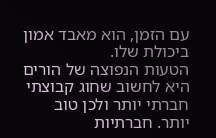עם הזמן, הוא מאבד אמון ביכולת שלו.
הטעות הנפוצה של הורים היא לחשוב שחוג קבוצתי חברתי יותר ולכן טוב יותר. חברתיות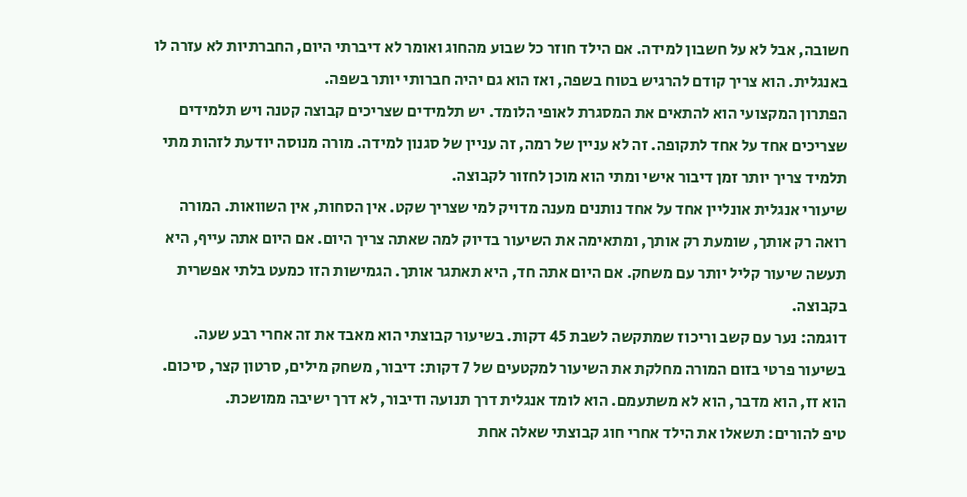חשובה, אבל לא על חשבון למידה. אם הילד חוזר כל שבוע מהחוג ואומר לא דיברתי היום, החברתיות לא עזרה לו באנגלית. הוא צריך קודם להרגיש בטוח בשפה, ואז הוא גם יהיה חברותי יותר בשפה.
הפתרון המקצועי הוא להתאים את המסגרת לאופי הלומד. יש תלמידים שצריכים קבוצה קטנה ויש תלמידים שצריכים אחד על אחד לתקופה. זה לא עניין של רמה, זה עניין של סגנון למידה. מורה מנוסה יודעת לזהות מתי תלמיד צריך יותר זמן דיבור אישי ומתי הוא מוכן לחזור לקבוצה.
שיעורי אנגלית אונליין אחד על אחד נותנים מענה מדויק למי שצריך שקט. אין הסחות, אין השוואות. המורה רואה רק אותך, שומעת רק אותך, ומתאימה את השיעור בדיוק למה שאתה צריך היום. אם היום אתה עייף, היא תעשה שיעור קליל יותר עם משחק. אם היום אתה חד, היא תאתגר אותך. הגמישות הזו כמעט בלתי אפשרית בקבוצה.
דוגמה: נער עם קשב וריכוז שמתקשה לשבת 45 דקות. בשיעור קבוצתי הוא מאבד את זה אחרי רבע שעה. בשיעור פרטי בזום המורה מחלקת את השיעור למקטעים של 7 דקות: דיבור, משחק מילים, סרטון קצר, סיכום. הוא זז, הוא מדבר, הוא לא משתעמם. הוא לומד אנגלית דרך תנועה ודיבור, לא דרך ישיבה ממושכת.
טיפ להורים: תשאלו את הילד אחרי חוג קבוצתי שאלה אחת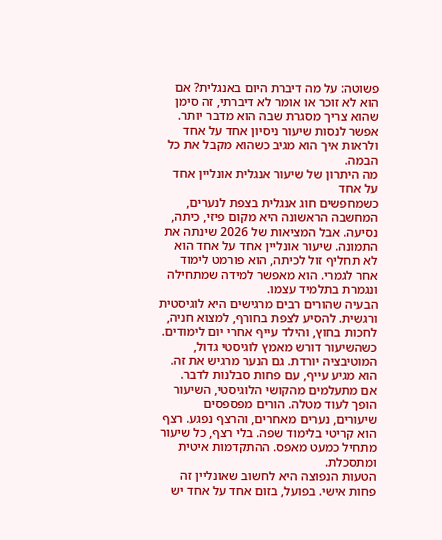פשוטה: על מה דיברת היום באנגלית? אם הוא לא זוכר או אומר לא דיברתי, זה סימן שהוא צריך מסגרת שבה הוא מדבר יותר. אפשר לנסות שיעור ניסיון אחד על אחד ולראות איך הוא מגיב כשהוא מקבל את כל הבמה.
מה היתרון של שיעור אנגלית אונליין אחד על אחד
כשמחפשים חוג אנגלית בצפת לנערים, המחשבה הראשונה היא מקום פיזי, כיתה, נסיעה. אבל המציאות של 2026 שינתה את התמונה. שיעור אונליין אחד על אחד הוא לא תחליף זול לכיתה, הוא פורמט לימוד אחר לגמרי. הוא מאפשר למידה שמתחילה ונגמרת בתלמיד עצמו.
הבעיה שהורים רבים מרגישים היא לוגיסטית ורגשית. להסיע לצפת בחורף, למצוא חניה, לחכות בחוץ, והילד עייף אחרי יום לימודים. כשהשיעור דורש מאמץ לוגיסטי גדול, המוטיבציה יורדת. גם הנער מרגיש את זה. הוא מגיע עייף, עם פחות סבלנות לדבר.
אם מתעלמים מהקושי הלוגיסטי, השיעור הופך לעוד מטלה. הורים מפספסים שיעורים, נערים מאחרים, והרצף נפגע. רצף הוא קריטי בלימוד שפה. בלי רצף, כל שיעור מתחיל כמעט מאפס. ההתקדמות איטית ומתסכלת.
הטעות הנפוצה היא לחשוב שאונליין זה פחות אישי. בפועל, בזום אחד על אחד יש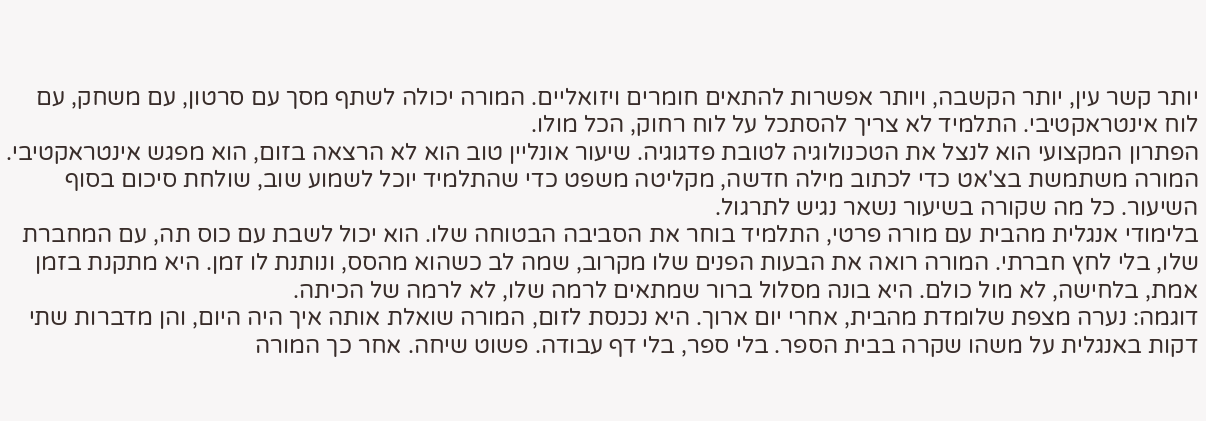יותר קשר עין, יותר הקשבה, ויותר אפשרות להתאים חומרים ויזואליים. המורה יכולה לשתף מסך עם סרטון, עם משחק, עם לוח אינטראקטיבי. התלמיד לא צריך להסתכל על לוח רחוק, הכל מולו.
הפתרון המקצועי הוא לנצל את הטכנולוגיה לטובת פדגוגיה. שיעור אונליין טוב הוא לא הרצאה בזום, הוא מפגש אינטראקטיבי. המורה משתמשת בצ'אט כדי לכתוב מילה חדשה, מקליטה משפט כדי שהתלמיד יוכל לשמוע שוב, שולחת סיכום בסוף השיעור. כל מה שקורה בשיעור נשאר נגיש לתרגול.
בלימודי אנגלית מהבית עם מורה פרטי, התלמיד בוחר את הסביבה הבטוחה שלו. הוא יכול לשבת עם כוס תה, עם המחברת שלו, בלי לחץ חברתי. המורה רואה את הבעות הפנים שלו מקרוב, שמה לב כשהוא מהסס, ונותנת לו זמן. היא מתקנת בזמן אמת, בלחישה, לא מול כולם. היא בונה מסלול ברור שמתאים לרמה שלו, לא לרמה של הכיתה.
דוגמה: נערה מצפת שלומדת מהבית, אחרי יום ארוך. היא נכנסת לזום, המורה שואלת אותה איך היה היום, והן מדברות שתי דקות באנגלית על משהו שקרה בבית הספר. בלי ספר, בלי דף עבודה. פשוט שיחה. אחר כך המורה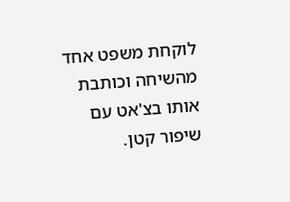לוקחת משפט אחד מהשיחה וכותבת אותו בצ'אט עם שיפור קטן.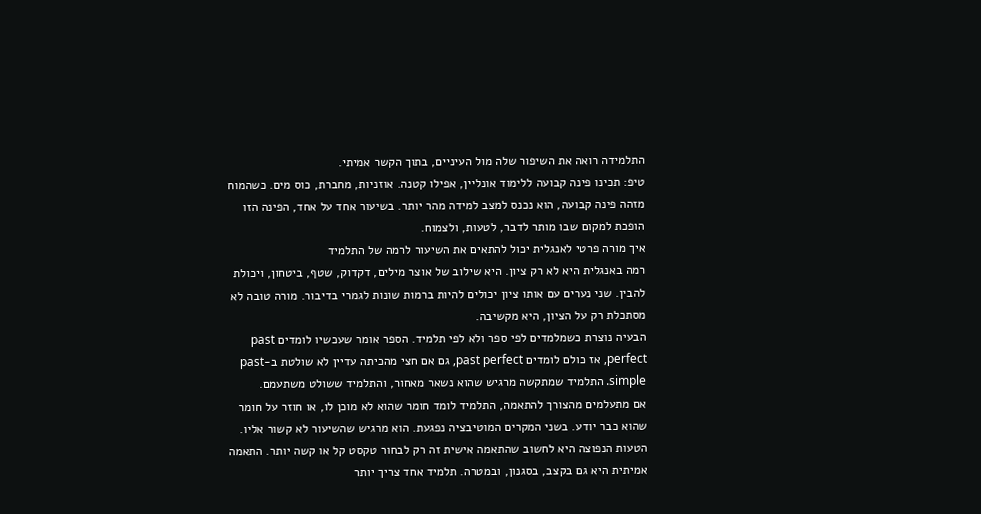התלמידה רואה את השיפור שלה מול העיניים, בתוך הקשר אמיתי.
טיפ: תכינו פינה קבועה ללימוד אונליין, אפילו קטנה. אוזניות, מחברת, כוס מים. כשהמוח מזהה פינה קבועה, הוא נכנס למצב למידה מהר יותר. בשיעור אחד על אחד, הפינה הזו הופכת למקום שבו מותר לדבר, לטעות, ולצמוח.
איך מורה פרטי לאנגלית יכול להתאים את השיעור לרמה של התלמיד
רמה באנגלית היא לא רק ציון. היא שילוב של אוצר מילים, דקדוק, שטף, ביטחון, ויכולת להבין. שני נערים עם אותו ציון יכולים להיות ברמות שונות לגמרי בדיבור. מורה טובה לא מסתכלת רק על הציון, היא מקשיבה.
הבעיה נוצרת כשמלמדים לפי ספר ולא לפי תלמיד. הספר אומר שעכשיו לומדים past perfect, אז כולם לומדים past perfect, גם אם חצי מהכיתה עדיין לא שולטת ב-past simple. התלמיד שמתקשה מרגיש שהוא נשאר מאחור, והתלמיד ששולט משתעמם.
אם מתעלמים מהצורך להתאמה, התלמיד לומד חומר שהוא לא מוכן לו, או חוזר על חומר שהוא כבר יודע. בשני המקרים המוטיבציה נפגעת. הוא מרגיש שהשיעור לא קשור אליו.
הטעות הנפוצה היא לחשוב שהתאמה אישית זה רק לבחור טקסט קל או קשה יותר. התאמה אמיתית היא גם בקצב, בסגנון, ובמטרה. תלמיד אחד צריך יותר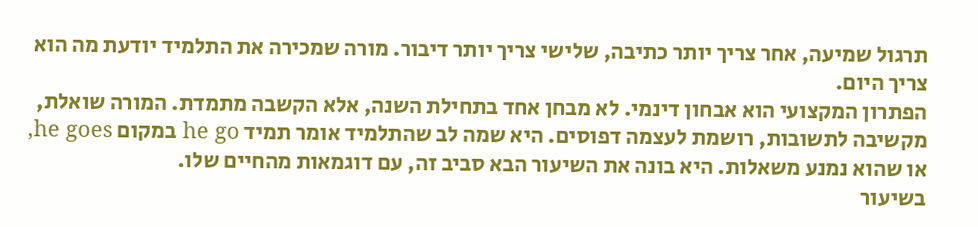תרגול שמיעה, אחר צריך יותר כתיבה, שלישי צריך יותר דיבור. מורה שמכירה את התלמיד יודעת מה הוא צריך היום.
הפתרון המקצועי הוא אבחון דינמי. לא מבחן אחד בתחילת השנה, אלא הקשבה מתמדת. המורה שואלת, מקשיבה לתשובות, רושמת לעצמה דפוסים. היא שמה לב שהתלמיד אומר תמיד he go במקום he goes, או שהוא נמנע משאלות. היא בונה את השיעור הבא סביב זה, עם דוגמאות מהחיים שלו.
בשיעור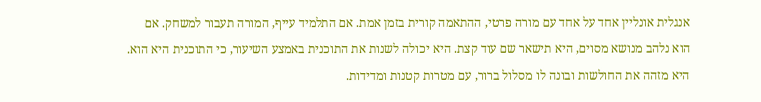אנגלית אונליין אחד על אחד עם מורה פרטי, ההתאמה קורית בזמן אמת. אם התלמיד עייף, המורה תעבור למשחק. אם הוא נלהב מנושא מסוים, היא תישאר שם עוד קצת. היא יכולה לשנות את התוכנית באמצע השיעור, כי התוכנית היא הוא. היא מזהה את החולשות ובונה לו מסלול ברור, עם מטרות קטנות ומדידות.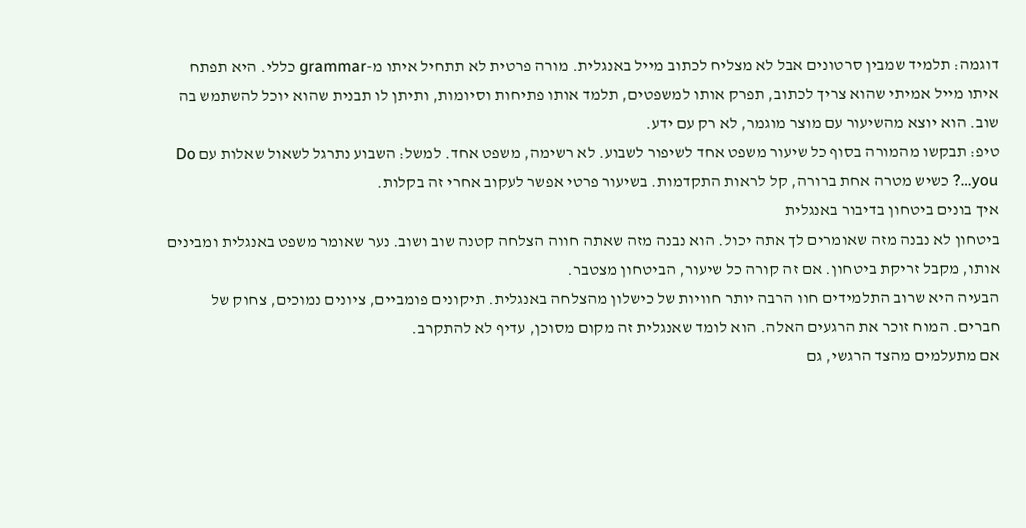דוגמה: תלמיד שמבין סרטונים אבל לא מצליח לכתוב מייל באנגלית. מורה פרטית לא תתחיל איתו מ-grammar כללי. היא תפתח איתו מייל אמיתי שהוא צריך לכתוב, תפרק אותו למשפטים, תלמד אותו פתיחות וסיומות, ותיתן לו תבנית שהוא יוכל להשתמש בה שוב. הוא יוצא מהשיעור עם מוצר מוגמר, לא רק עם ידע.
טיפ: תבקשו מהמורה בסוף כל שיעור משפט אחד לשיפור לשבוע. לא רשימה, משפט אחד. למשל: השבוע נתרגל לשאול שאלות עם Do you…? כשיש מטרה אחת ברורה, קל לראות התקדמות. בשיעור פרטי אפשר לעקוב אחרי זה בקלות.
איך בונים ביטחון בדיבור באנגלית
ביטחון לא נבנה מזה שאומרים לך אתה יכול. הוא נבנה מזה שאתה חווה הצלחה קטנה שוב ושוב. נער שאומר משפט באנגלית ומבינים אותו, מקבל זריקת ביטחון. אם זה קורה כל שיעור, הביטחון מצטבר.
הבעיה היא שרוב התלמידים חוו הרבה יותר חוויות של כישלון מהצלחה באנגלית. תיקונים פומביים, ציונים נמוכים, צחוק של חברים. המוח זוכר את הרגעים האלה. הוא לומד שאנגלית זה מקום מסוכן, עדיף לא להתקרב.
אם מתעלמים מהצד הרגשי, גם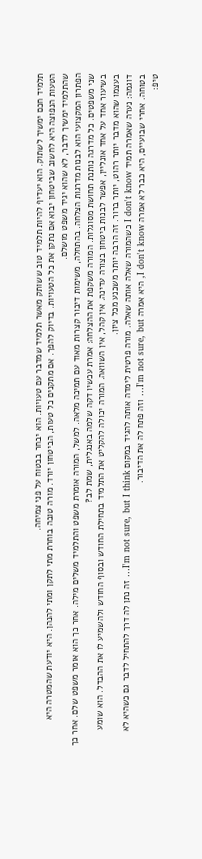תלמיד חכם ימשיך לשתוק. הוא יעדיף להיות תלמיד טוב ששותק מאשר תלמיד שמדבר עם טעויות. הוא יבחר בבטוח על פני צמיחה.
הטעות הנפוצה היא לחשוב שביטחון יבוא אם נתקן את כל הטעויות. בדיוק להפך. אם מתקנים כל טעות, הביטחון יורד. מורה טובה בוחרת מתי לתקן ומתי להנהן. היא יודעת שהמטרה היא שהתלמיד ימשיך לדבר, לא שהוא יגיד משפט מושלם.
הפתרון המקצועי הוא לבנות מדרגות הצלחה. בהתחלה, משימות דיבור קצרות מאוד עם תמיכה מלאה. למשל, המורה אומרת משפט והתלמיד משלים מילה. אחר כך הוא אומר משפט שלם. אחר כך שני משפטים. כל מדרגה נותנת תחושת מסוגלות. המורה משקפת את ההצלחה: אמרת עכשיו דקה שלמה באנגלית, שמת לב?
בשיעור אחד על אחד אונליין, אפשר לבנות ביטחון בצורה עדינה. אין קהל, אין השוואה. המורה יכולה להקליט את התלמיד בתחילת החודש ובסוף החודש ולהשמיע לו את ההבדל. הוא שומע בעצמו שהוא מדבר יותר רהוט, יותר ברור. זה הרבה יותר משכנע מכל ציון.
דוגמה: נערה שאמרה תמיד I don't know כשהמורה שאלה אותה שאלה. מורה פרטית לימדה אותה להגיד במקום I'm not sure, but I think… זה נתן לה דרך להתחיל לדבר גם כשהיא לא בטוחה. אחרי שבועיים, היא כבר לא אמרה I don't know, היא אמרה I'm not sure, but… וזה פתח לה את הדיבור.
טיפ: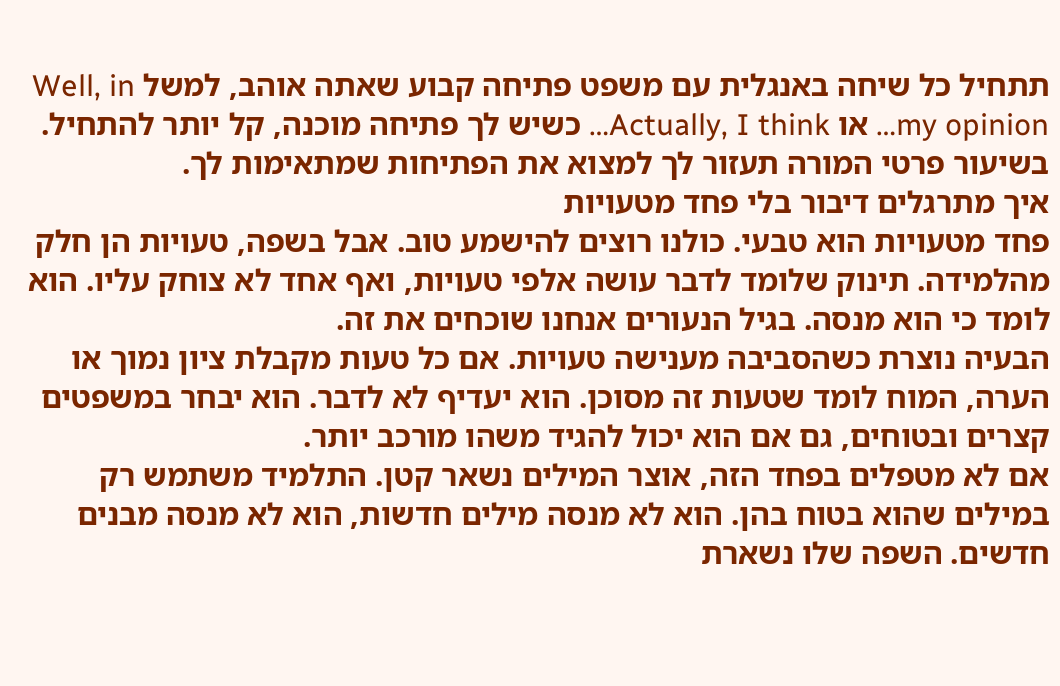תתחיל כל שיחה באנגלית עם משפט פתיחה קבוע שאתה אוהב, למשל Well, in my opinion… או Actually, I think… כשיש לך פתיחה מוכנה, קל יותר להתחיל. בשיעור פרטי המורה תעזור לך למצוא את הפתיחות שמתאימות לך.
איך מתרגלים דיבור בלי פחד מטעויות
פחד מטעויות הוא טבעי. כולנו רוצים להישמע טוב. אבל בשפה, טעויות הן חלק מהלמידה. תינוק שלומד לדבר עושה אלפי טעויות, ואף אחד לא צוחק עליו. הוא לומד כי הוא מנסה. בגיל הנעורים אנחנו שוכחים את זה.
הבעיה נוצרת כשהסביבה מענישה טעויות. אם כל טעות מקבלת ציון נמוך או הערה, המוח לומד שטעות זה מסוכן. הוא יעדיף לא לדבר. הוא יבחר במשפטים קצרים ובטוחים, גם אם הוא יכול להגיד משהו מורכב יותר.
אם לא מטפלים בפחד הזה, אוצר המילים נשאר קטן. התלמיד משתמש רק במילים שהוא בטוח בהן. הוא לא מנסה מילים חדשות, הוא לא מנסה מבנים חדשים. השפה שלו נשארת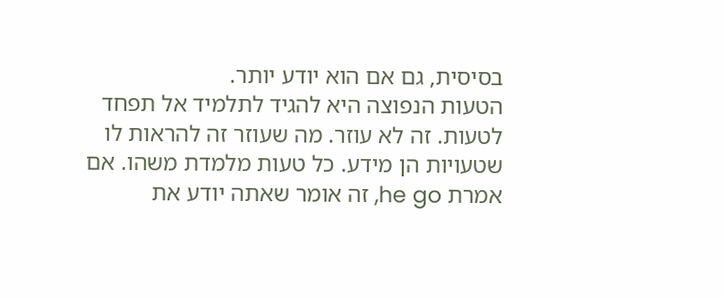בסיסית, גם אם הוא יודע יותר.
הטעות הנפוצה היא להגיד לתלמיד אל תפחד לטעות. זה לא עוזר. מה שעוזר זה להראות לו שטעויות הן מידע. כל טעות מלמדת משהו. אם אמרת he go, זה אומר שאתה יודע את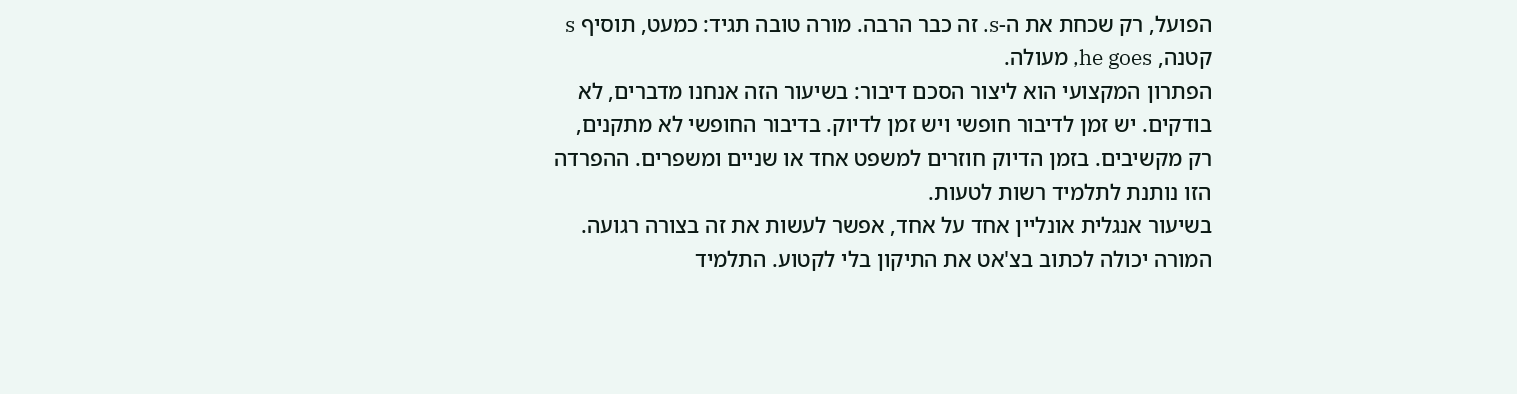הפועל, רק שכחת את ה-s. זה כבר הרבה. מורה טובה תגיד: כמעט, תוסיף s קטנה, he goes, מעולה.
הפתרון המקצועי הוא ליצור הסכם דיבור: בשיעור הזה אנחנו מדברים, לא בודקים. יש זמן לדיבור חופשי ויש זמן לדיוק. בדיבור החופשי לא מתקנים, רק מקשיבים. בזמן הדיוק חוזרים למשפט אחד או שניים ומשפרים. ההפרדה הזו נותנת לתלמיד רשות לטעות.
בשיעור אנגלית אונליין אחד על אחד, אפשר לעשות את זה בצורה רגועה. המורה יכולה לכתוב בצ'אט את התיקון בלי לקטוע. התלמיד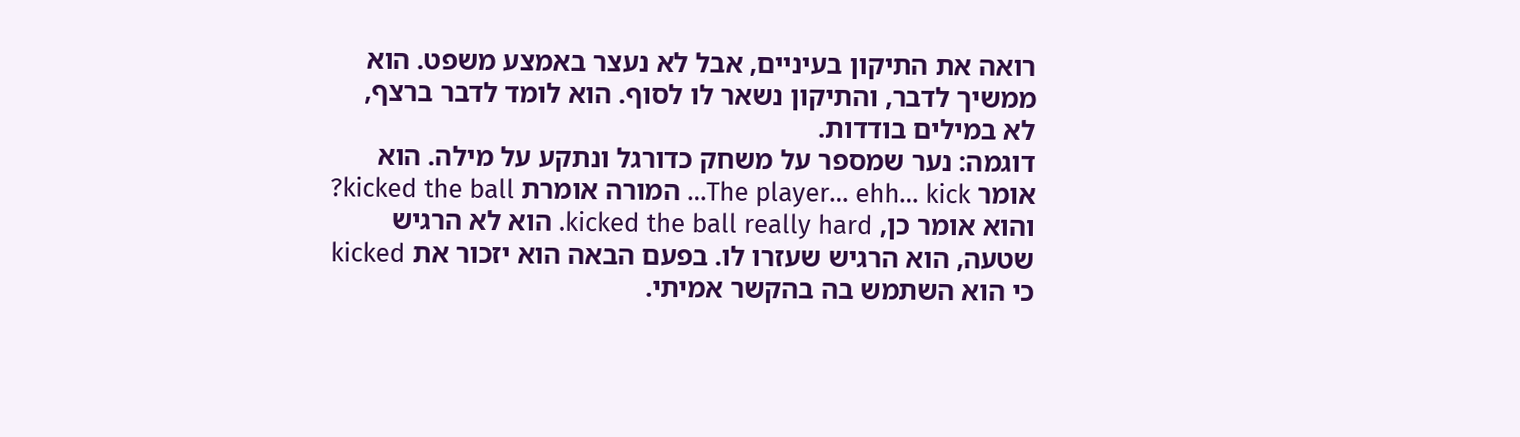רואה את התיקון בעיניים, אבל לא נעצר באמצע משפט. הוא ממשיך לדבר, והתיקון נשאר לו לסוף. הוא לומד לדבר ברצף, לא במילים בודדות.
דוגמה: נער שמספר על משחק כדורגל ונתקע על מילה. הוא אומר The player… ehh… kick… המורה אומרת kicked the ball? והוא אומר כן, kicked the ball really hard. הוא לא הרגיש שטעה, הוא הרגיש שעזרו לו. בפעם הבאה הוא יזכור את kicked כי הוא השתמש בה בהקשר אמיתי.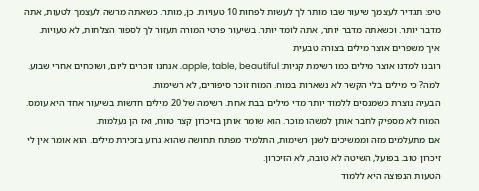טיפ: תגדיר לעצמך שיעור שבו מותר לך לעשות לפחות 10 טעויות. כן, מותר. כשאתה מרשה לעצמך לטעות, אתה מדבר יותר. וכשאתה מדבר יותר, אתה לומד יותר. בשיעור פרטי המורה תעזור לך לספור הצלחות, לא טעויות.
איך משפרים אוצר מילים בצורה טבעית
רובנו למדנו אוצר מילים כמו רשימת קניות: apple, table, beautiful. אנחנו זוכרים ליום, ושוכחים אחרי שבוע. למה? כי מילים בלי הקשר לא נשארות במוח. המוח זוכר סיפורים, לא רשימות.
הבעיה נוצרת כשמנסים ללמוד יותר מדי מילים בבת אחת. רשימה של 20 מילים חדשות בשיעור אחד היא עומס. המוח לא מספיק לחבר אותן למשהו מוכר. הוא שומר אותן בזיכרון קצר טווח, ואז הן נעלמות.
אם מתעלמים מזה וממשיכים לשנן רשימות, התלמיד מפתח תחושה שהוא גרוע בזכירת מילים. הוא אומר אין לי זיכרון טוב. בפועל, השיטה לא טובה, לא הזיכרון.
הטעות הנפוצה היא ללמוד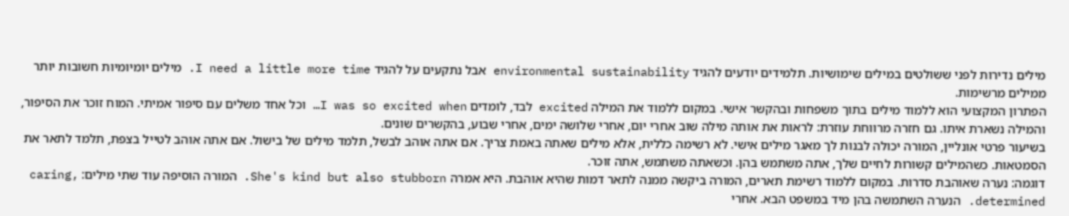מילים נדירות לפני ששולטים במילים שימושיות. תלמידים יודעים להגיד environmental sustainability אבל נתקעים על להגיד I need a little more time. מילים יומיומיות חשובות יותר ממילים מרשימות.
הפתרון המקצועי הוא ללמוד מילים בתוך משפחות ובהקשר אישי. במקום ללמוד את המילה excited לבד, לומדים I was so excited when… וכל אחד משלים עם סיפור אמיתי. המוח זוכר את הסיפור, והמילה נשארת איתו. גם חזרה מרווחת עוזרת: לראות את אותה מילה שוב אחרי יום, אחרי שלושה ימים, אחרי שבוע, בהקשרים שונים.
בשיעור פרטי אונליין, המורה יכולה לבנות לך מאגר מילים אישי. לא רשימה כללית, אלא מילים שאתה באמת צריך. אם אתה אוהב לבשל, תלמד מילים של בישול. אם אתה אוהב לטייל בצפת, תלמד לתאר את הסמטאות. כשהמילים קשורות לחיים שלך, אתה משתמש בהן. וכשאתה משתמש, אתה זוכר.
דוגמה: נערה שאוהבת סדרות. במקום ללמוד רשימת תארים, המורה ביקשה ממנה לתאר דמות שהיא אוהבת. היא אמרה She's kind but also stubborn. המורה הוסיפה עוד שתי מילים: caring, determined. הנערה השתמשה בהן מיד במשפט הבא. אחרי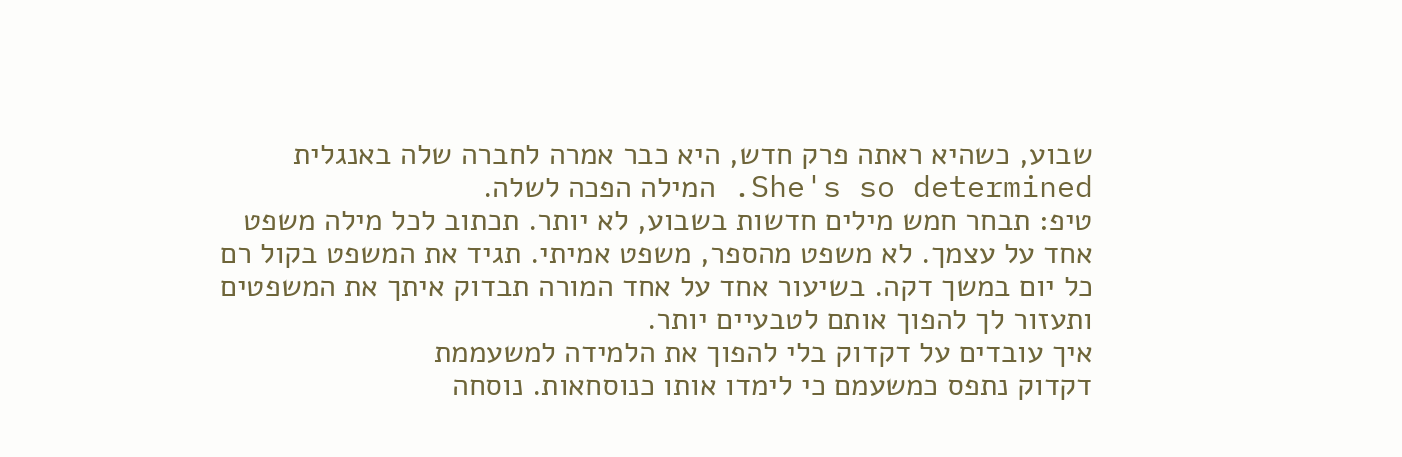שבוע, כשהיא ראתה פרק חדש, היא כבר אמרה לחברה שלה באנגלית She's so determined. המילה הפכה לשלה.
טיפ: תבחר חמש מילים חדשות בשבוע, לא יותר. תכתוב לכל מילה משפט אחד על עצמך. לא משפט מהספר, משפט אמיתי. תגיד את המשפט בקול רם כל יום במשך דקה. בשיעור אחד על אחד המורה תבדוק איתך את המשפטים ותעזור לך להפוך אותם לטבעיים יותר.
איך עובדים על דקדוק בלי להפוך את הלמידה למשעממת
דקדוק נתפס כמשעמם כי לימדו אותו כנוסחאות. נוסחה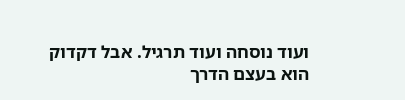ועוד נוסחה ועוד תרגיל. אבל דקדוק הוא בעצם הדרך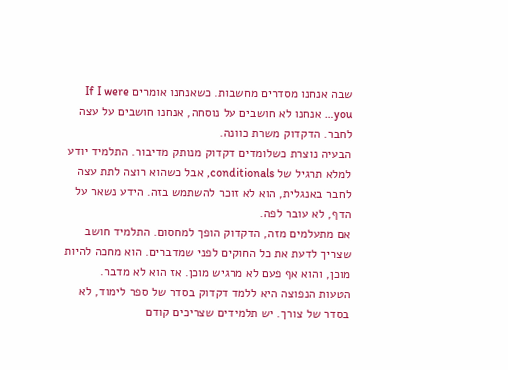שבה אנחנו מסדרים מחשבות. כשאנחנו אומרים If I were you… אנחנו לא חושבים על נוסחה, אנחנו חושבים על עצה לחבר. הדקדוק משרת כוונה.
הבעיה נוצרת כשלומדים דקדוק מנותק מדיבור. התלמיד יודע למלא תרגיל של conditionals, אבל כשהוא רוצה לתת עצה לחבר באנגלית, הוא לא זוכר להשתמש בזה. הידע נשאר על הדף, לא עובר לפה.
אם מתעלמים מזה, הדקדוק הופך למחסום. התלמיד חושב שצריך לדעת את כל החוקים לפני שמדברים. הוא מחכה להיות מוכן, והוא אף פעם לא מרגיש מוכן. אז הוא לא מדבר.
הטעות הנפוצה היא ללמד דקדוק בסדר של ספר לימוד, לא בסדר של צורך. יש תלמידים שצריכים קודם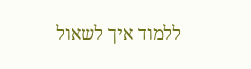ללמוד איך לשאול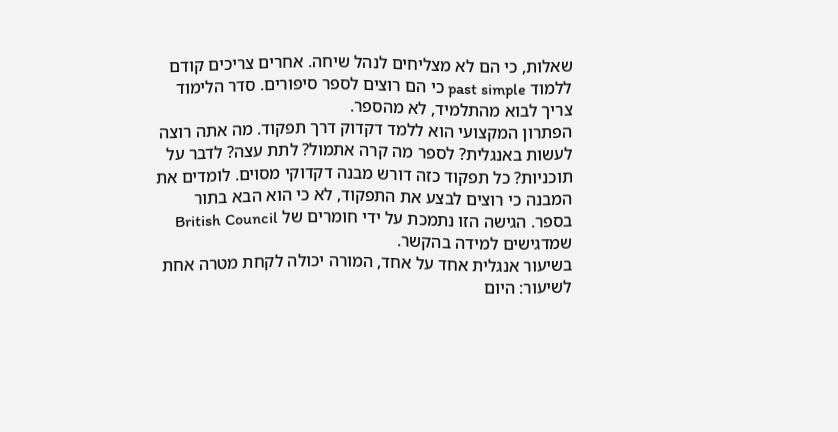שאלות, כי הם לא מצליחים לנהל שיחה. אחרים צריכים קודם ללמוד past simple כי הם רוצים לספר סיפורים. סדר הלימוד צריך לבוא מהתלמיד, לא מהספר.
הפתרון המקצועי הוא ללמד דקדוק דרך תפקוד. מה אתה רוצה לעשות באנגלית? לספר מה קרה אתמול? לתת עצה? לדבר על תוכניות? כל תפקוד כזה דורש מבנה דקדוקי מסוים. לומדים את המבנה כי רוצים לבצע את התפקוד, לא כי הוא הבא בתור בספר. הגישה הזו נתמכת על ידי חומרים של British Council שמדגישים למידה בהקשר.
בשיעור אנגלית אחד על אחד, המורה יכולה לקחת מטרה אחת לשיעור: היום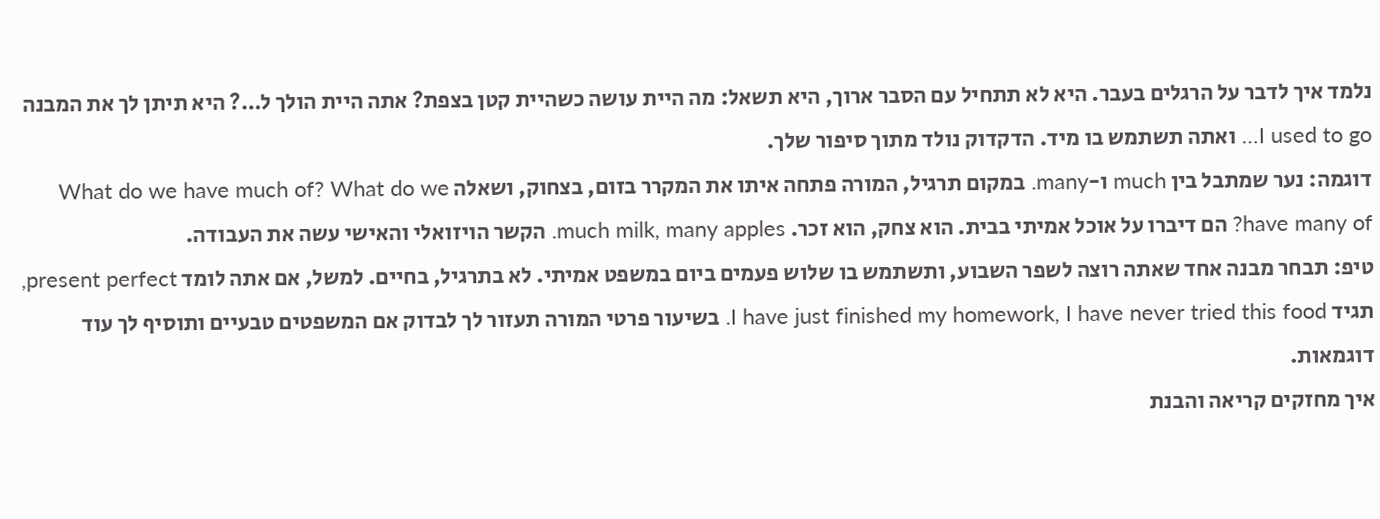נלמד איך לדבר על הרגלים בעבר. היא לא תתחיל עם הסבר ארוך, היא תשאל: מה היית עושה כשהיית קטן בצפת? אתה היית הולך ל…? היא תיתן לך את המבנה I used to go… ואתה תשתמש בו מיד. הדקדוק נולד מתוך סיפור שלך.
דוגמה: נער שמתבל בין much ו-many. במקום תרגיל, המורה פתחה איתו את המקרר בזום, בצחוק, ושאלה What do we have much of? What do we have many of? הם דיברו על אוכל אמיתי בבית. הוא צחק, הוא זכר. much milk, many apples. הקשר הויזואלי והאישי עשה את העבודה.
טיפ: תבחר מבנה אחד שאתה רוצה לשפר השבוע, ותשתמש בו שלוש פעמים ביום במשפט אמיתי. לא בתרגיל, בחיים. למשל, אם אתה לומד present perfect, תגיד I have just finished my homework, I have never tried this food. בשיעור פרטי המורה תעזור לך לבדוק אם המשפטים טבעיים ותוסיף לך עוד דוגמאות.
איך מחזקים קריאה והבנת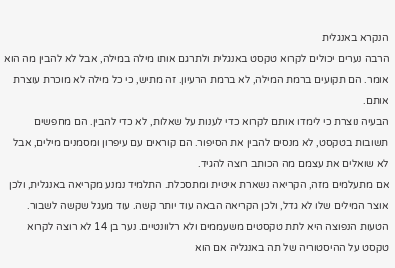הנקרא באנגלית
הרבה נערים יכולים לקרוא טקסט באנגלית ולתרגם אותו מילה במילה, אבל לא להבין מה הוא אומר. הם תקועים ברמת המילה, לא ברמת הרעיון. זה מתיש, כי כל מילה לא מוכרת עוצרת אותם.
הבעיה נוצרת כי לימדו אותם לקרוא כדי לענות על שאלות, לא כדי להבין. הם מחפשים תשובות בטקסט, לא מנסים להבין את הסיפור. הם קוראים עם עיפרון ומסמנים מילים, אבל לא שואלים את עצמם מה הכותב רוצה להגיד.
אם מתעלמים מזה, הקריאה נשארת איטית ומתסכלת. התלמיד נמנע מקריאה באנגלית, ולכן אוצר המילים שלו לא גדל, ולכן הקריאה הבאה עוד יותר קשה. עוד מעגל שקשה לשבור.
הטעות הנפוצה היא לתת טקסטים משעממים ולא רלוונטיים. נער בן 14 לא רוצה לקרוא טקסט על ההיסטוריה של תה באנגליה אם הוא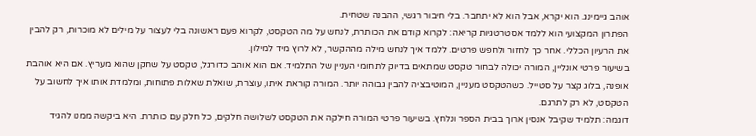אוהב גיימינג. הוא יקרא, אבל הוא לא יתחבר. בלי חיבור רגשי, ההבנה שטחית.
הפתרון המקצועי הוא ללמד אסטרטגיות קריאה: לקרוא קודם את הכותרת, לנחש על מה הטקסט, לקרוא פעם ראשונה בלי לעצור על מילים לא מוכרות, רק להבין את הרעיון הכללי. אחר כך לחזור ולחפש פרטים. ללמד איך לנחש מילה מההקשר, לא לרוץ מיד למילון.
בשיעור פרטי אונליין, המורה יכולה לבחור טקסט שמתאים בדיוק לתחומי העניין של התלמיד. אם הוא אוהב כדורגל, טקסט על שחקן שהוא מעריץ. אם היא אוהבת אופנה, בלוג קצר על סטייל. כשהטקסט מעניין, המוטיבציה להבין גבוהה יותר. המורה קוראת איתו, עוצרת, שואלת שאלות פתוחות, ומלמדת אותו איך לחשוב על הטקסט, לא רק לתרגם.
דוגמה: תלמיד שקיבל אנסין ארוך בבית הספר ונלחץ. בשיעור פרטי המורה חילקה את הטקסט לשלושה חלקים, כל חלק עם כותרת. היא ביקשה ממנו להגיד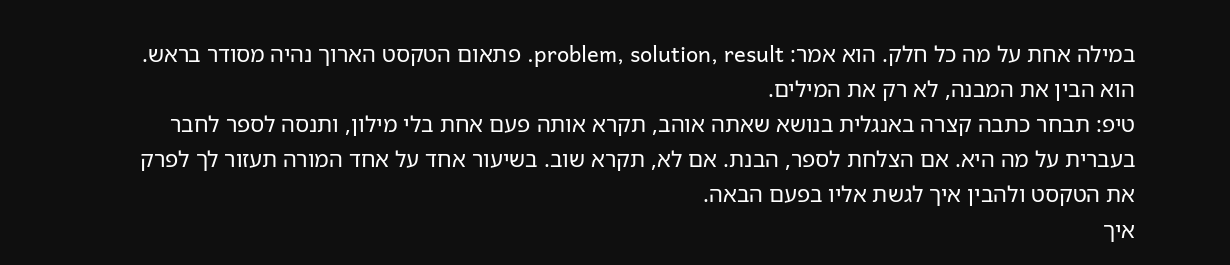במילה אחת על מה כל חלק. הוא אמר: problem, solution, result. פתאום הטקסט הארוך נהיה מסודר בראש. הוא הבין את המבנה, לא רק את המילים.
טיפ: תבחר כתבה קצרה באנגלית בנושא שאתה אוהב, תקרא אותה פעם אחת בלי מילון, ותנסה לספר לחבר בעברית על מה היא. אם הצלחת לספר, הבנת. אם לא, תקרא שוב. בשיעור אחד על אחד המורה תעזור לך לפרק את הטקסט ולהבין איך לגשת אליו בפעם הבאה.
איך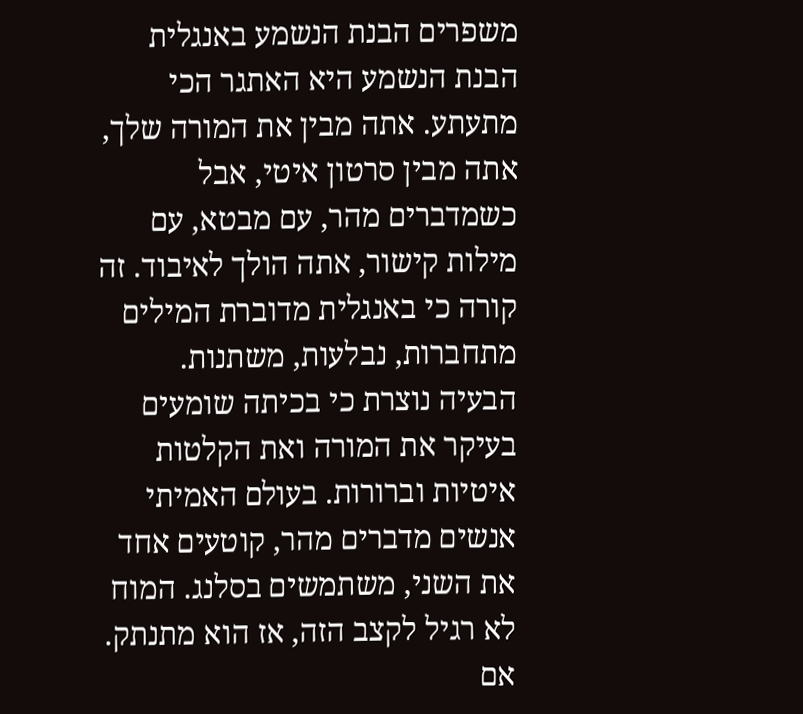משפרים הבנת הנשמע באנגלית
הבנת הנשמע היא האתגר הכי מתעתע. אתה מבין את המורה שלך, אתה מבין סרטון איטי, אבל כשמדברים מהר, עם מבטא, עם מילות קישור, אתה הולך לאיבוד. זה קורה כי באנגלית מדוברת המילים מתחברות, נבלעות, משתנות.
הבעיה נוצרת כי בכיתה שומעים בעיקר את המורה ואת הקלטות איטיות וברורות. בעולם האמיתי אנשים מדברים מהר, קוטעים אחד את השני, משתמשים בסלנג. המוח לא רגיל לקצב הזה, אז הוא מתנתק.
אם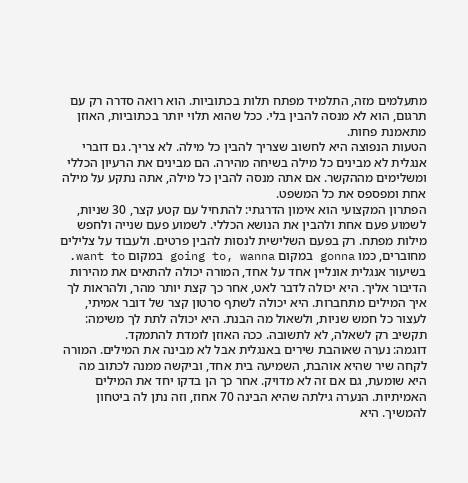מתעלמים מזה, התלמיד מפתח תלות בכתוביות. הוא רואה סדרה רק עם תרגום, הוא לא מנסה להבין בלי. ככל שהוא תלוי יותר בכתוביות, האוזן מתאמנת פחות.
הטעות הנפוצה היא לחשוב שצריך להבין כל מילה. לא צריך. גם דוברי אנגלית לא מבינים כל מילה בשיחה מהירה. הם מבינים את הרעיון הכללי ומשלימים מההקשר. אם אתה מנסה להבין כל מילה, אתה נתקע על מילה אחת ומפספס את כל המשפט.
הפתרון המקצועי הוא אימון הדרגתי: להתחיל עם קטע קצר, 30 שניות, לשמוע פעם אחת ולהבין את הנושא הכללי. לשמוע פעם שנייה ולחפש מילות מפתח. רק בפעם השלישית לנסות להבין פרטים. ולעבוד על צלילים מחוברים, כמו gonna במקום going to, wanna במקום want to.
בשיעור אנגלית אונליין אחד על אחד, המורה יכולה להתאים את מהירות הדיבור אליך. היא יכולה לדבר לאט, אחר כך קצת יותר מהר, ולהראות לך איך המילים מתחברות. היא יכולה לשתף סרטון קצר של דובר אמיתי, לעצור כל חמש שניות, ולשאול מה הבנת. היא יכולה לתת לך משימה: תקשיב רק לשאלה, לא לתשובה. ככה האוזן לומדת להתמקד.
דוגמה: נערה שאוהבת שירים באנגלית אבל לא מבינה את המילים. המורה לקחה שיר שהיא אוהבת, השמיעה בית אחד, וביקשה ממנה לכתוב מה היא שומעת, גם אם זה לא מדויק. אחר כך הן בדקו יחד את המילים האמיתיות. הנערה גילתה שהיא הבינה 70 אחוז, וזה נתן לה ביטחון להמשיך. היא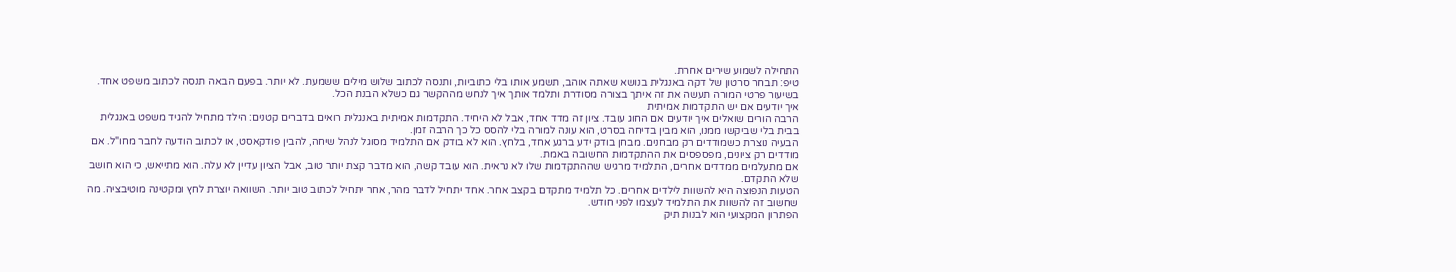התחילה לשמוע שירים אחרת.
טיפ: תבחר סרטון של דקה באנגלית בנושא שאתה אוהב, תשמע אותו בלי כתוביות, ותנסה לכתוב שלוש מילים ששמעת. לא יותר. בפעם הבאה תנסה לכתוב משפט אחד. בשיעור פרטי המורה תעשה את זה איתך בצורה מסודרת ותלמד אותך איך לנחש מההקשר גם כשלא הבנת הכל.
איך יודעים אם יש התקדמות אמיתית
הרבה הורים שואלים איך יודעים אם החוג עובד. ציון זה מדד אחד, אבל לא היחיד. התקדמות אמיתית באנגלית רואים בדברים קטנים: הילד מתחיל להגיד משפט באנגלית בבית בלי שביקשו ממנו, הוא מבין בדיחה בסרט, הוא עונה למורה בלי להסס כל כך הרבה זמן.
הבעיה נוצרת כשמודדים רק מבחנים. מבחן בודק ידע ברגע אחד, בלחץ. הוא לא בודק אם התלמיד מסוגל לנהל שיחה, להבין פודקאסט, או לכתוב הודעה לחבר מחו"ל. אם מודדים רק ציונים, מפספסים את ההתקדמות החשובה באמת.
אם מתעלמים ממדדים אחרים, התלמיד מרגיש שההתקדמות שלו לא נראית. הוא עובד קשה, הוא מדבר קצת יותר טוב, אבל הציון עדיין לא עלה. הוא מתייאש, כי הוא חושב שלא התקדם.
הטעות הנפוצה היא להשוות לילדים אחרים. כל תלמיד מתקדם בקצב אחר. אחד יתחיל לדבר מהר, אחר יתחיל לכתוב טוב יותר. השוואה יוצרת לחץ ומקטינה מוטיבציה. מה שחשוב זה להשוות את התלמיד לעצמו לפני חודש.
הפתרון המקצועי הוא לבנות תיק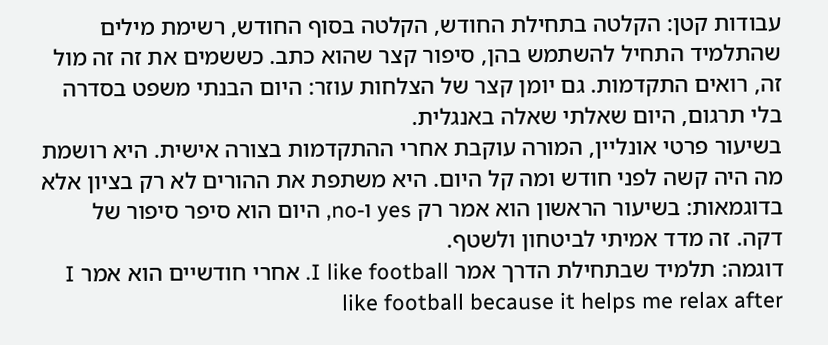עבודות קטן: הקלטה בתחילת החודש, הקלטה בסוף החודש, רשימת מילים שהתלמיד התחיל להשתמש בהן, סיפור קצר שהוא כתב. כששמים את זה זה מול זה, רואים התקדמות. גם יומן קצר של הצלחות עוזר: היום הבנתי משפט בסדרה בלי תרגום, היום שאלתי שאלה באנגלית.
בשיעור פרטי אונליין, המורה עוקבת אחרי ההתקדמות בצורה אישית. היא רושמת מה היה קשה לפני חודש ומה קל היום. היא משתפת את ההורים לא רק בציון אלא בדוגמאות: בשיעור הראשון הוא אמר רק yes ו-no, היום הוא סיפר סיפור של דקה. זה מדד אמיתי לביטחון ולשטף.
דוגמה: תלמיד שבתחילת הדרך אמר I like football. אחרי חודשיים הוא אמר I like football because it helps me relax after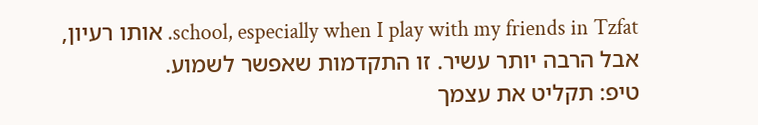school, especially when I play with my friends in Tzfat. אותו רעיון, אבל הרבה יותר עשיר. זו התקדמות שאפשר לשמוע.
טיפ: תקליט את עצמך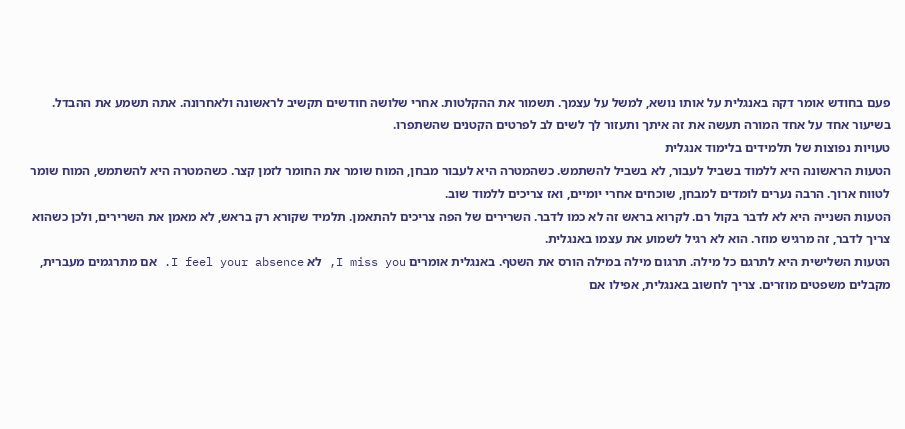פעם בחודש אומר דקה באנגלית על אותו נושא, למשל על עצמך. תשמור את ההקלטות. אחרי שלושה חודשים תקשיב לראשונה ולאחרונה. אתה תשמע את ההבדל. בשיעור אחד על אחד המורה תעשה את זה איתך ותעזור לך לשים לב לפרטים הקטנים שהשתפרו.
טעויות נפוצות של תלמידים בלימוד אנגלית
הטעות הראשונה היא ללמוד בשביל לעבור, לא בשביל להשתמש. כשהמטרה היא לעבור מבחן, המוח שומר את החומר לזמן קצר. כשהמטרה היא להשתמש, המוח שומר לטווח ארוך. הרבה נערים לומדים למבחן, שוכחים אחרי יומיים, ואז צריכים ללמוד שוב.
הטעות השנייה היא לא לדבר בקול רם. לקרוא בראש זה לא כמו לדבר. השרירים של הפה צריכים להתאמן. תלמיד שקורא רק בראש, לא מאמן את השרירים, ולכן כשהוא צריך לדבר, זה מרגיש מוזר. הוא לא רגיל לשמוע את עצמו באנגלית.
הטעות השלישית היא לתרגם כל מילה. תרגום מילה במילה הורס את השטף. באנגלית אומרים I miss you, לא I feel your absence. אם מתרגמים מעברית, מקבלים משפטים מוזרים. צריך לחשוב באנגלית, אפילו אם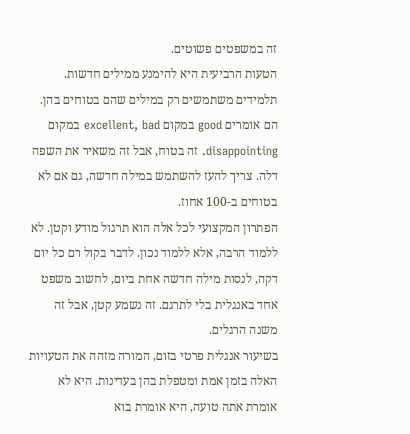זה במשפטים פשוטים.
הטעות הרביעית היא להימנע ממילים חדשות. תלמידים משתמשים רק במילים שהם בטוחים בהן. הם אומרים good במקום excellent, bad במקום disappointing. זה בטוח, אבל זה משאיר את השפה דלה. צריך להעז להשתמש במילה חדשה, גם אם לא בטוחים ב-100 אחוז.
הפתרון המקצועי לכל אלה הוא תרגול מודע וקטן. לא ללמוד הרבה, אלא ללמוד נכון. לדבר בקול רם כל יום דקה, לנסות מילה חדשה אחת ביום, לחשוב משפט אחד באנגלית בלי לתרגם. זה נשמע קטן, אבל זה משנה הרגלים.
בשיעור אנגלית פרטי בזום, המורה מזהה את הטעויות האלה בזמן אמת ומטפלת בהן בעדינות. היא לא אומרת אתה טועה, היא אומרת בוא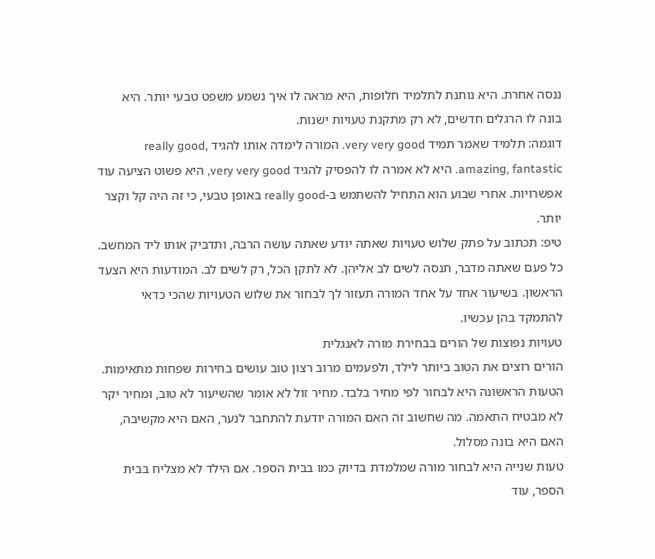ננסה אחרת. היא נותנת לתלמיד חלופות, היא מראה לו איך נשמע משפט טבעי יותר. היא בונה לו הרגלים חדשים, לא רק מתקנת טעויות ישנות.
דוגמה: תלמיד שאמר תמיד very very good. המורה לימדה אותו להגיד really good, amazing, fantastic. היא לא אמרה לו להפסיק להגיד very very good, היא פשוט הציעה עוד אפשרויות. אחרי שבוע הוא התחיל להשתמש ב-really good באופן טבעי, כי זה היה קל וקצר יותר.
טיפ: תכתוב על פתק שלוש טעויות שאתה יודע שאתה עושה הרבה, ותדביק אותו ליד המחשב. כל פעם שאתה מדבר, תנסה לשים לב אליהן. לא לתקן הכל, רק לשים לב. המודעות היא הצעד הראשון. בשיעור אחד על אחד המורה תעזור לך לבחור את שלוש הטעויות שהכי כדאי להתמקד בהן עכשיו.
טעויות נפוצות של הורים בבחירת מורה לאנגלית
הורים רוצים את הטוב ביותר לילד, ולפעמים מרוב רצון טוב עושים בחירות שפחות מתאימות. הטעות הראשונה היא לבחור לפי מחיר בלבד. מחיר זול לא אומר שהשיעור לא טוב, ומחיר יקר לא מבטיח התאמה. מה שחשוב זה האם המורה יודעת להתחבר לנער, האם היא מקשיבה, האם היא בונה מסלול.
טעות שנייה היא לבחור מורה שמלמדת בדיוק כמו בבית הספר. אם הילד לא מצליח בבית הספר, עוד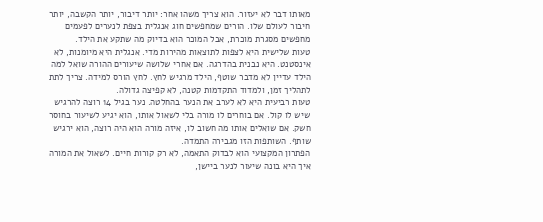מאותו דבר לא יעזור. הוא צריך משהו אחר: יותר דיבור, יותר הקשבה, יותר חיבור לעולם שלו. הורים שמחפשים חוג אנגלית בצפת לנערים לפעמים מחפשים מסגרת מוכרת, אבל המוכר הוא בדיוק מה שתקע את הילד.
טעות שלישית היא לצפות לתוצאות מהירות מדי. אנגלית היא מיומנות, לא אינסטנט. היא נבנית בהדרגה. אם אחרי שלושה שיעורים ההורה שואל למה הילד עדיין לא מדבר שוטף, הילד מרגיש לחץ. לחץ הורס למידה. צריך לתת לתהליך זמן, ולמדוד התקדמות קטנה, לא קפיצה גדולה.
טעות רביעית היא לא לערב את הנער בהחלטה. נער בגיל 14 רוצה להרגיש שיש לו קול. אם בוחרים לו מורה בלי לשאול אותו, הוא יגיע לשיעור בחוסר חשק. אם שואלים אותו מה חשוב לו, איזה מורה הוא היה רוצה, הוא ירגיש שותף. השותפות הזו מגבירה התמדה.
הפתרון המקצועי הוא לבדוק התאמה, לא רק קורות חיים. לשאול את המורה איך היא בונה שיעור לנער ביישן,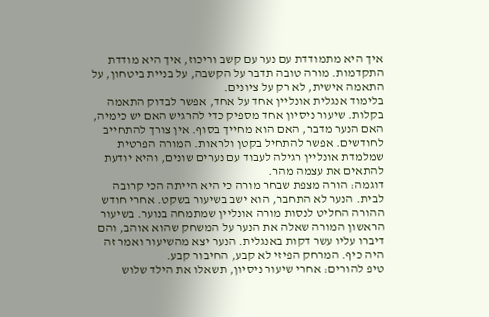איך היא מתמודדת עם נער עם קשב וריכוז, איך היא מודדת התקדמות. מורה טובה תדבר על הקשבה, על בניית ביטחון, על התאמה אישית, לא רק על ציונים.
בלימוד אנגלית אונליין אחד על אחד, אפשר לבדוק התאמה בקלות. שיעור ניסיון אחד מספיק כדי להרגיש האם יש כימיה, האם הנער מדבר, האם הוא מחייך בסוף. אין צורך להתחייב לחודשים. אפשר להתחיל בקטן ולראות. המורה הפרטית שמלמדת אונליין רגילה לעבוד עם נערים שונים, והיא יודעת להתאים את עצמה מהר.
דוגמה: הורה מצפת שבחר מורה כי היא הייתה הכי קרובה לבית. הנער לא התחבר, הוא ישב בשיעור בשקט. אחרי חודש ההורה החליט לנסות מורה אונליין שמתמחה בנוער. בשיעור הראשון המורה שאלה את הנער על המשחק שהוא אוהב, והם דיברו עליו עשר דקות באנגלית. הנער יצא מהשיעור ואמר זה היה כיף. המרחק הפיזי לא קבע, החיבור קבע.
טיפ להורים: אחרי שיעור ניסיון, תשאלו את הילד שלוש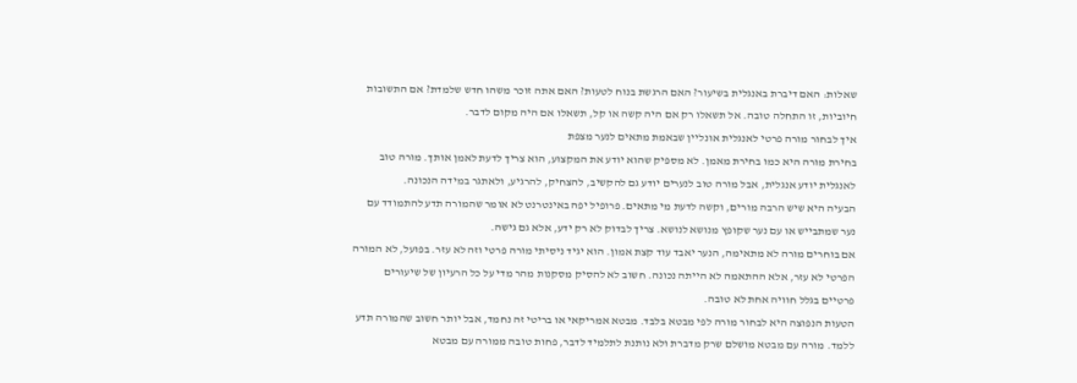שאלות: האם דיברת באנגלית בשיעור? האם הרגשת בנוח לטעות? האם אתה זוכר משהו חדש שלמדת? אם התשובות חיוביות, זו התחלה טובה. אל תשאלו רק אם היה קשה או קל, תשאלו אם היה מקום לדבר.
איך לבחור מורה פרטי לאנגלית אונליין שבאמת מתאים לנער מצפת
בחירת מורה היא כמו בחירת מאמן. לא מספיק שהוא יודע את המקצוע, הוא צריך לדעת לאמן אותך. מורה טוב לאנגלית יודע אנגלית, אבל מורה טוב לנערים יודע גם להקשיב, להצחיק, להרגיע, ולאתגר במידה הנכונה.
הבעיה היא שיש הרבה מורים, וקשה לדעת מי מתאים. פרופיל יפה באינטרנט לא אומר שהמורה תדע להתמודד עם נער שמתבייש או עם נער שקופץ מנושא לנושא. צריך לבדוק לא רק ידע, אלא גם גישה.
אם בוחרים מורה לא מתאימה, הנער יאבד עוד קצת אמון. הוא יגיד ניסיתי מורה פרטי וזה לא עזר. בפועל, לא המורה הפרטי לא עזר, אלא ההתאמה לא הייתה נכונה. חשוב לא להסיק מסקנות מהר מדי על כל הרעיון של שיעורים פרטיים בגלל חוויה אחת לא טובה.
הטעות הנפוצה היא לבחור מורה לפי מבטא בלבד. מבטא אמריקאי או בריטי זה נחמד, אבל יותר חשוב שהמורה תדע ללמד. מורה עם מבטא מושלם שרק מדברת ולא נותנת לתלמיד לדבר, פחות טובה ממורה עם מבטא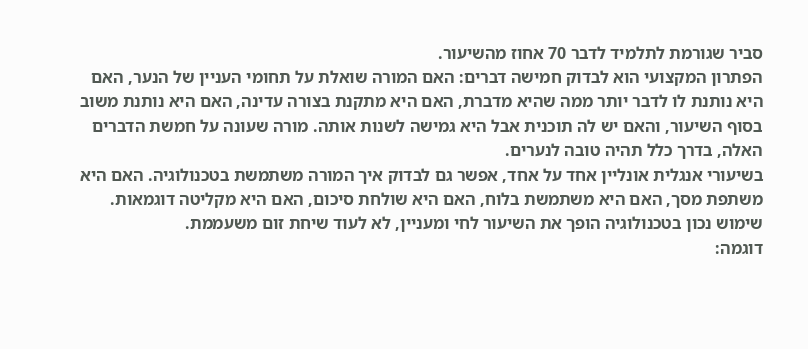סביר שגורמת לתלמיד לדבר 70 אחוז מהשיעור.
הפתרון המקצועי הוא לבדוק חמישה דברים: האם המורה שואלת על תחומי העניין של הנער, האם היא נותנת לו לדבר יותר ממה שהיא מדברת, האם היא מתקנת בצורה עדינה, האם היא נותנת משוב בסוף השיעור, והאם יש לה תוכנית אבל היא גמישה לשנות אותה. מורה שעונה על חמשת הדברים האלה, בדרך כלל תהיה טובה לנערים.
בשיעורי אנגלית אונליין אחד על אחד, אפשר גם לבדוק איך המורה משתמשת בטכנולוגיה. האם היא משתפת מסך, האם היא משתמשת בלוח, האם היא שולחת סיכום, האם היא מקליטה דוגמאות. שימוש נכון בטכנולוגיה הופך את השיעור לחי ומעניין, לא לעוד שיחת זום משעממת.
דוגמה: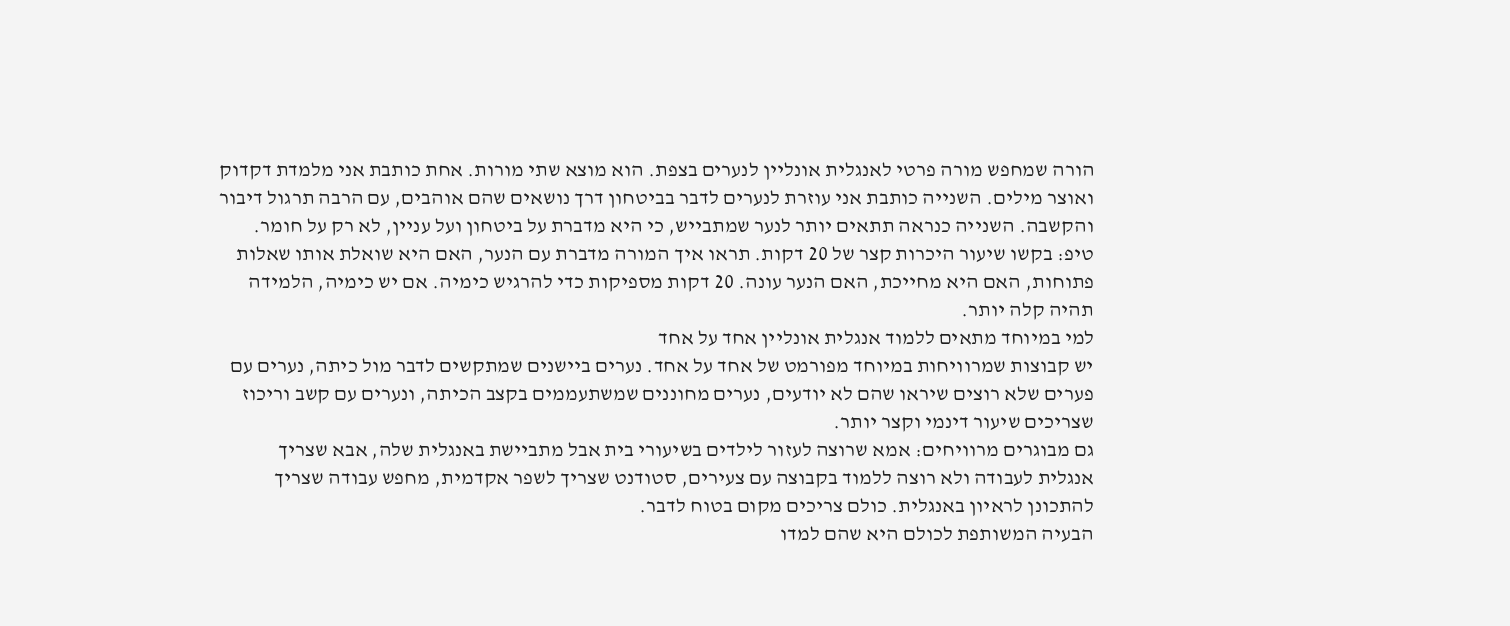הורה שמחפש מורה פרטי לאנגלית אונליין לנערים בצפת. הוא מוצא שתי מורות. אחת כותבת אני מלמדת דקדוק ואוצר מילים. השנייה כותבת אני עוזרת לנערים לדבר בביטחון דרך נושאים שהם אוהבים, עם הרבה תרגול דיבור והקשבה. השנייה כנראה תתאים יותר לנער שמתבייש, כי היא מדברת על ביטחון ועל עניין, לא רק על חומר.
טיפ: בקשו שיעור היכרות קצר של 20 דקות. תראו איך המורה מדברת עם הנער, האם היא שואלת אותו שאלות פתוחות, האם היא מחייכת, האם הנער עונה. 20 דקות מספיקות כדי להרגיש כימיה. אם יש כימיה, הלמידה תהיה קלה יותר.
למי במיוחד מתאים ללמוד אנגלית אונליין אחד על אחד
יש קבוצות שמרוויחות במיוחד מפורמט של אחד על אחד. נערים ביישנים שמתקשים לדבר מול כיתה, נערים עם פערים שלא רוצים שיראו שהם לא יודעים, נערים מחוננים שמשתעממים בקצב הכיתה, ונערים עם קשב וריכוז שצריכים שיעור דינמי וקצר יותר.
גם מבוגרים מרוויחים: אמא שרוצה לעזור לילדים בשיעורי בית אבל מתביישת באנגלית שלה, אבא שצריך אנגלית לעבודה ולא רוצה ללמוד בקבוצה עם צעירים, סטודנט שצריך לשפר אקדמית, מחפש עבודה שצריך להתכונן לראיון באנגלית. כולם צריכים מקום בטוח לדבר.
הבעיה המשותפת לכולם היא שהם למדו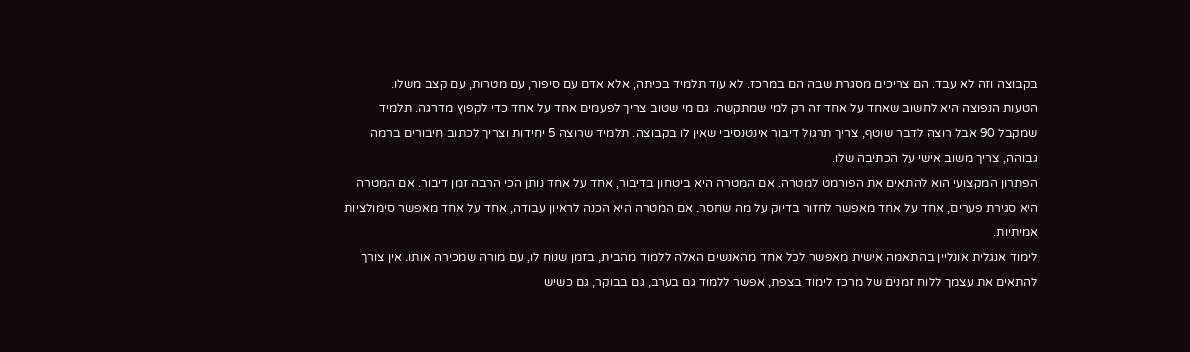בקבוצה וזה לא עבד. הם צריכים מסגרת שבה הם במרכז. לא עוד תלמיד בכיתה, אלא אדם עם סיפור, עם מטרות, עם קצב משלו.
הטעות הנפוצה היא לחשוב שאחד על אחד זה רק למי שמתקשה. גם מי שטוב צריך לפעמים אחד על אחד כדי לקפוץ מדרגה. תלמיד שמקבל 90 אבל רוצה לדבר שוטף, צריך תרגול דיבור אינטנסיבי שאין לו בקבוצה. תלמיד שרוצה 5 יחידות וצריך לכתוב חיבורים ברמה גבוהה, צריך משוב אישי על הכתיבה שלו.
הפתרון המקצועי הוא להתאים את הפורמט למטרה. אם המטרה היא ביטחון בדיבור, אחד על אחד נותן הכי הרבה זמן דיבור. אם המטרה היא סגירת פערים, אחד על אחד מאפשר לחזור בדיוק על מה שחסר. אם המטרה היא הכנה לראיון עבודה, אחד על אחד מאפשר סימולציות אמיתיות.
לימוד אנגלית אונליין בהתאמה אישית מאפשר לכל אחד מהאנשים האלה ללמוד מהבית, בזמן שנוח לו, עם מורה שמכירה אותו. אין צורך להתאים את עצמך ללוח זמנים של מרכז לימוד בצפת, אפשר ללמוד גם בערב, גם בבוקר, גם כשיש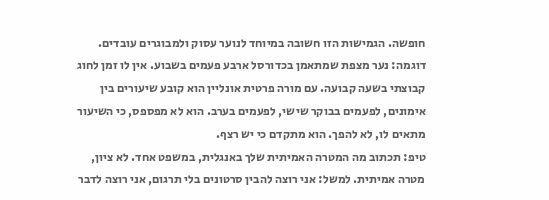חופשה. הגמישות הזו חשובה במיוחד לנוער עסוק ולמבוגרים עובדים.
דוגמה: נער מצפת שמתאמן בכדורסל ארבע פעמים בשבוע. אין לו זמן לחוג קבוצתי בשעה קבועה. עם מורה פרטית אונליין הוא קובע שיעורים בין אימונים, לפעמים בבוקר שישי, לפעמים בערב. הוא לא מפספס, כי השיעור מתאים לו, לא להפך. הוא מתקדם כי יש רצף.
טיפ: תכתוב מה המטרה האמיתית שלך באנגלית, במשפט אחד. לא ציון, מטרה אמיתית. למשל: אני רוצה להבין סרטונים בלי תרגום, אני רוצה לדבר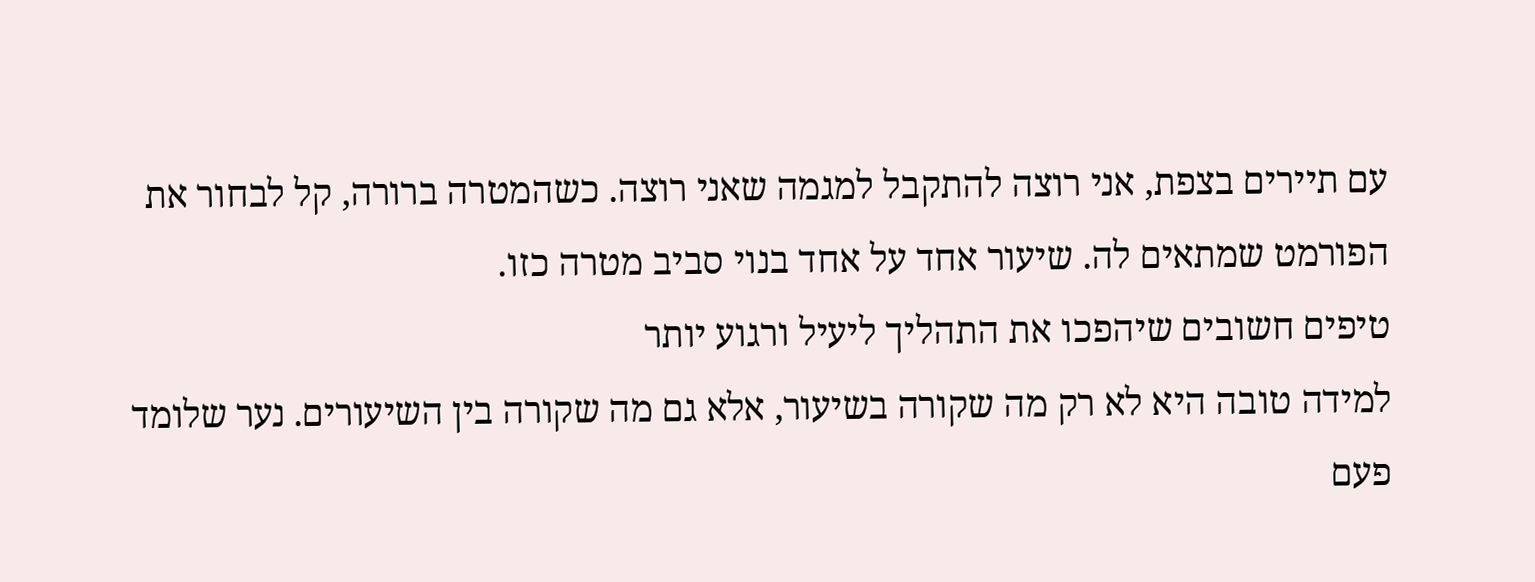עם תיירים בצפת, אני רוצה להתקבל למגמה שאני רוצה. כשהמטרה ברורה, קל לבחור את הפורמט שמתאים לה. שיעור אחד על אחד בנוי סביב מטרה כזו.
טיפים חשובים שיהפכו את התהליך ליעיל ורגוע יותר
למידה טובה היא לא רק מה שקורה בשיעור, אלא גם מה שקורה בין השיעורים. נער שלומד פעם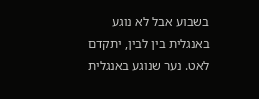בשבוע אבל לא נוגע באנגלית בין לבין, יתקדם לאט. נער שנוגע באנגלית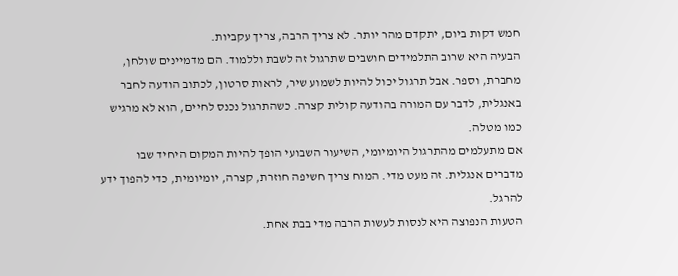חמש דקות ביום, יתקדם מהר יותר. לא צריך הרבה, צריך עקביות.
הבעיה היא שרוב התלמידים חושבים שתרגול זה לשבת וללמוד. הם מדמיינים שולחן, מחברת, וספר. אבל תרגול יכול להיות לשמוע שיר, לראות סרטון, לכתוב הודעה לחבר באנגלית, לדבר עם המורה בהודעה קולית קצרה. כשהתרגול נכנס לחיים, הוא לא מרגיש כמו מטלה.
אם מתעלמים מהתרגול היומיומי, השיעור השבועי הופך להיות המקום היחיד שבו מדברים אנגלית. זה מעט מדי. המוח צריך חשיפה חוזרת, קצרה, יומיומית, כדי להפוך ידע להרגל.
הטעות הנפוצה היא לנסות לעשות הרבה מדי בבת אחת.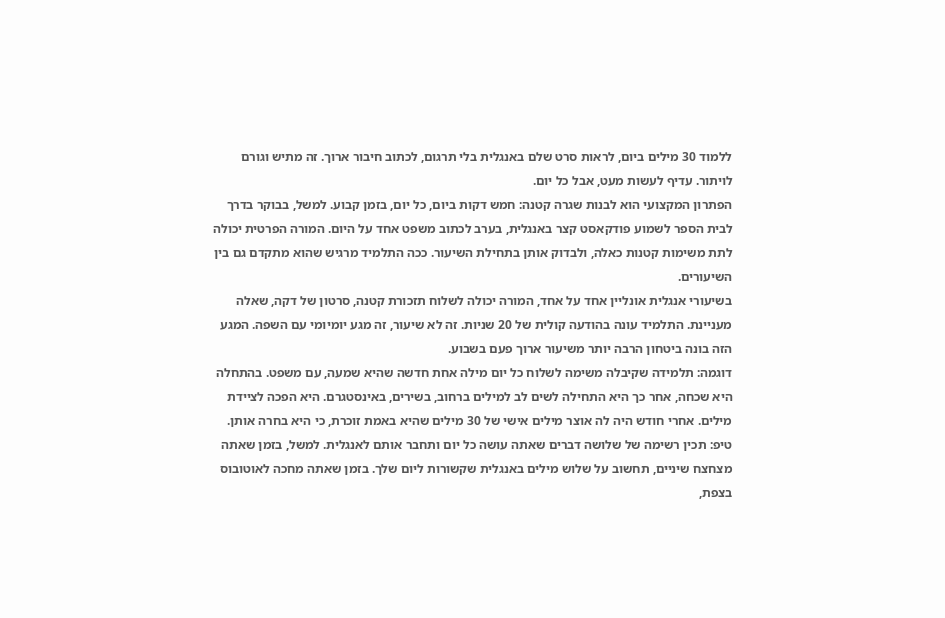ללמוד 30 מילים ביום, לראות סרט שלם באנגלית בלי תרגום, לכתוב חיבור ארוך. זה מתיש וגורם לויתור. עדיף לעשות מעט, אבל כל יום.
הפתרון המקצועי הוא לבנות שגרה קטנה: חמש דקות ביום, כל יום, בזמן קבוע. למשל, בבוקר בדרך לבית הספר לשמוע פודקאסט קצר באנגלית, בערב לכתוב משפט אחד על היום. המורה הפרטית יכולה לתת משימות קטנות כאלה, ולבדוק אותן בתחילת השיעור. ככה התלמיד מרגיש שהוא מתקדם גם בין השיעורים.
בשיעורי אנגלית אונליין אחד על אחד, המורה יכולה לשלוח תזכורת קטנה, סרטון של דקה, שאלה מעניינת. התלמיד עונה בהודעה קולית של 20 שניות. זה לא שיעור, זה מגע יומיומי עם השפה. המגע הזה בונה ביטחון הרבה יותר משיעור ארוך פעם בשבוע.
דוגמה: תלמידה שקיבלה משימה לשלוח כל יום מילה אחת חדשה שהיא שמעה, עם משפט. בהתחלה היא שכחה, אחר כך היא התחילה לשים לב למילים ברחוב, בשירים, באינסטגרם. היא הפכה לציידת מילים. אחרי חודש היה לה אוצר מילים אישי של 30 מילים שהיא באמת זוכרת, כי היא בחרה אותן.
טיפ: תכין רשימה של שלושה דברים שאתה עושה כל יום ותחבר אותם לאנגלית. למשל, בזמן שאתה מצחצח שיניים, תחשוב על שלוש מילים באנגלית שקשורות ליום שלך. בזמן שאתה מחכה לאוטובוס בצפת,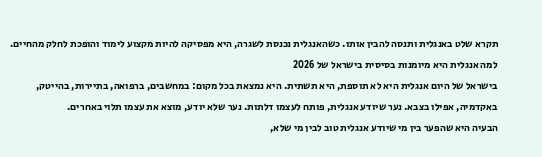תקרא שלט באנגלית ותנסה להבין אותו. כשהאנגלית נכנסת לשגרה, היא מפסיקה להיות מקצוע לימוד והופכת לחלק מהחיים.
למה אנגלית היא מיומנות בסיסית בישראל של 2026
בישראל של היום אנגלית היא לא תוספת, היא תשתית. היא נמצאת בכל מקום: במחשבים, ברפואה, בתיירות, בהייטק, באקדמיה, אפילו בצבא. נער שיודע אנגלית, פותח לעצמו דלתות. נער שלא יודע, מוצא את עצמו תלוי באחרים.
הבעיה היא שהפער בין מי שיודע אנגלית טוב לבין מי שלא,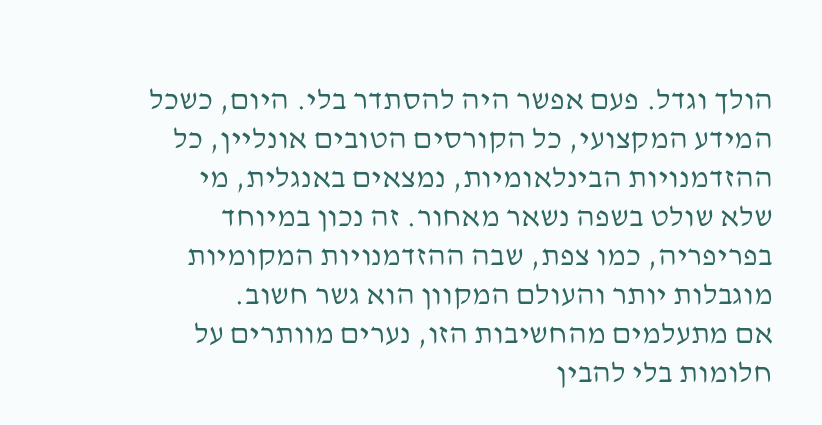הולך וגדל. פעם אפשר היה להסתדר בלי. היום, כשכל המידע המקצועי, כל הקורסים הטובים אונליין, כל ההזדמנויות הבינלאומיות, נמצאים באנגלית, מי שלא שולט בשפה נשאר מאחור. זה נכון במיוחד בפריפריה, כמו צפת, שבה ההזדמנויות המקומיות מוגבלות יותר והעולם המקוון הוא גשר חשוב.
אם מתעלמים מהחשיבות הזו, נערים מוותרים על חלומות בלי להבין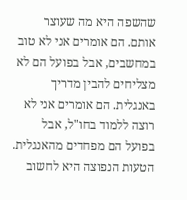שהשפה היא מה שעוצר אותם. הם אומרים אני לא טוב במחשבים, אבל בפועל הם לא מצליחים להבין מדריך באנגלית. הם אומרים אני לא רוצה ללמוד בחו"ל, אבל בפועל הם מפחדים מהאנגלית.
הטעות הנפוצה היא לחשוב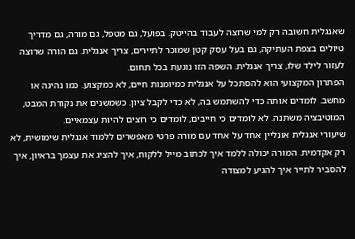שאנגלית חשובה רק למי שרוצה לעבוד בהייטק. בפועל, גם מטפל, גם מורה, גם מדריך טיולים בצפת העתיקה, גם בעל עסק קטן שמוכר לתיירים, צריך אנגלית. גם הורה שרוצה לעזור לילד שלו, צריך אנגלית. השפה הזו נוגעת בכל תחום.
הפתרון המקצועי הוא להסתכל על אנגלית כמיומנות חיים, לא כמקצוע. כמו נהיגה או מחשב. לומדים אותה כדי להשתמש בה, לא כדי לקבל ציון. כשמשנים את נקודת המבט, המוטיבציה משתנה. לא לומדים כי חייבים, לומדים כי רוצים להיות עצמאיים.
שיעורי אנגלית אונליין אחד על אחד עם מורה פרטי מאפשרים ללמוד אנגלית שימושית, לא רק אקדמית. המורה יכולה ללמד איך לכתוב מייל ללקוח, איך להציג את עצמך בראיון, איך להסביר לתייר איך להגיע למצודה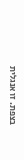בצפת. זו אנגלית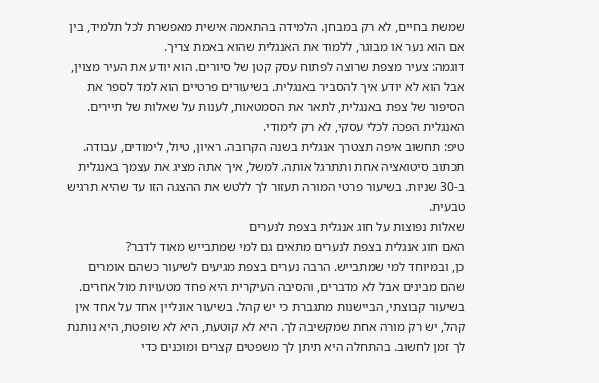שמשת בחיים, לא רק במבחן. הלמידה בהתאמה אישית מאפשרת לכל תלמיד, בין אם הוא נער או מבוגר, ללמוד את האנגלית שהוא באמת צריך.
דוגמה: צעיר מצפת שרוצה לפתוח עסק קטן של סיורים. הוא יודע את העיר מצוין, אבל הוא לא יודע איך להסביר באנגלית. בשיעורים פרטיים הוא למד לספר את הסיפור של צפת באנגלית, לתאר את הסמטאות, לענות על שאלות של תיירים. האנגלית הפכה לכלי עסקי, לא רק לימודי.
טיפ: תחשוב איפה תצטרך אנגלית בשנה הקרובה. ראיון, טיול, לימודים, עבודה. תכתוב סיטואציה אחת ותתרגל אותה. למשל, איך אתה מציג את עצמך באנגלית ב-30 שניות. בשיעור פרטי המורה תעזור לך ללטש את ההצגה הזו עד שהיא תרגיש טבעית.
שאלות נפוצות על חוג אנגלית בצפת לנערים
האם חוג אנגלית בצפת לנערים מתאים גם למי שמתבייש מאוד לדבר?
כן, ובמיוחד למי שמתבייש. הרבה נערים בצפת מגיעים לשיעור כשהם אומרים שהם מבינים אבל לא מדברים, והסיבה העיקרית היא פחד מטעויות מול אחרים. בשיעור קבוצתי, הביישנות מתגברת כי יש קהל. בשיעור אונליין אחד על אחד אין קהל, יש רק מורה אחת שמקשיבה לך. היא לא קוטעת, היא לא שופטת, היא נותנת לך זמן לחשוב. בהתחלה היא תיתן לך משפטים קצרים ומוכנים כדי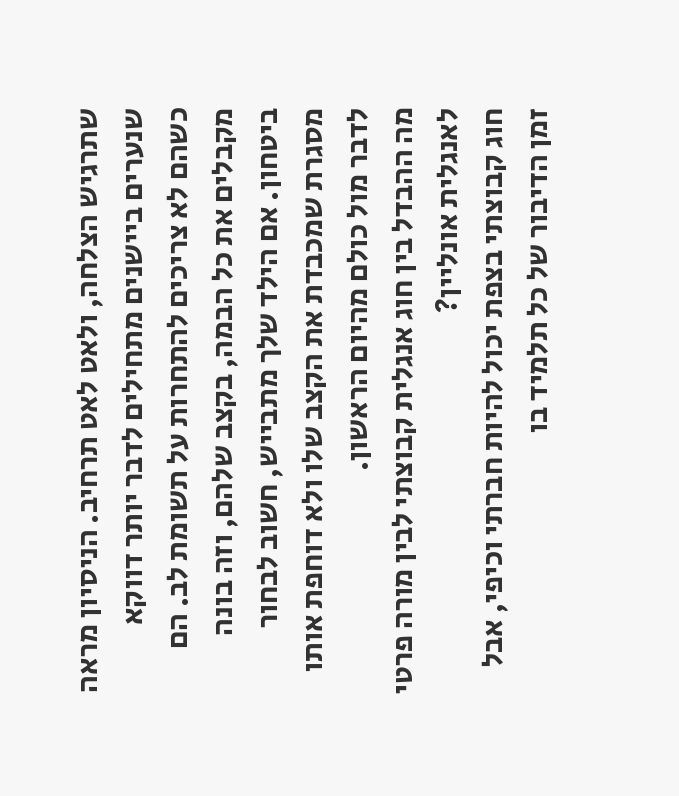שתרגיש הצלחה, ולאט לאט תרחיב. הניסיון מראה שנערים ביישנים מתחילים לדבר יותר דווקא כשהם לא צריכים להתחרות על תשומת לב. הם מקבלים את כל הבמה, בקצב שלהם, וזה בונה ביטחון. אם הילד שלך מתבייש, חשוב לבחור מסגרת שמכבדת את הקצב שלו ולא דוחפת אותו לדבר מול כולם מהיום הראשון.
מה ההבדל בין חוג אנגלית קבוצתי לבין מורה פרטי לאנגלית אונליין?
חוג קבוצתי בצפת יכול להיות חברתי וכיפי, אבל זמן הדיבור של כל תלמיד בו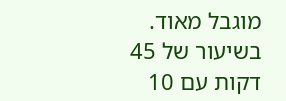מוגבל מאוד. בשיעור של 45 דקות עם 10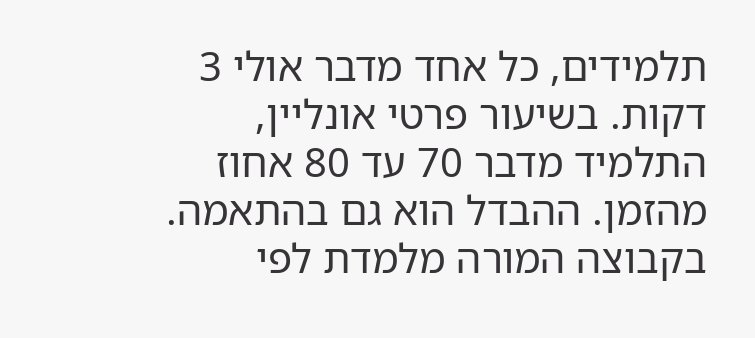תלמידים, כל אחד מדבר אולי 3 דקות. בשיעור פרטי אונליין, התלמיד מדבר 70 עד 80 אחוז מהזמן. ההבדל הוא גם בהתאמה. בקבוצה המורה מלמדת לפי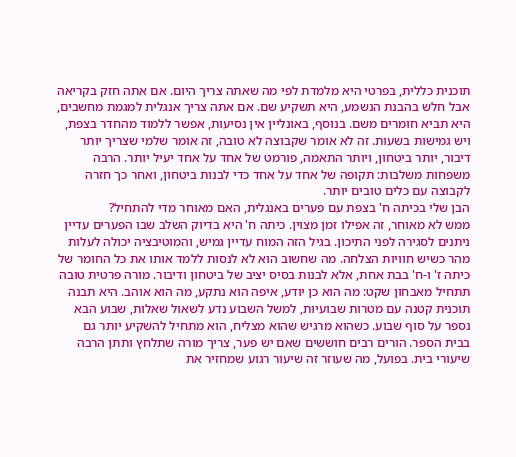תוכנית כללית, בפרטי היא מלמדת לפי מה שאתה צריך היום. אם אתה חזק בקריאה אבל חלש בהבנת הנשמע, היא תשקיע שם. אם אתה צריך אנגלית למגמת מחשבים, היא תביא חומרים משם. בנוסף, באונליין אין נסיעות, אפשר ללמוד מהחדר בצפת, ויש גמישות בשעות. זה לא אומר שקבוצה לא טובה, זה אומר שלמי שצריך יותר דיבור, יותר ביטחון, ויותר התאמה, פורמט של אחד על אחד יעיל יותר. הרבה משפחות משלבות: תקופה של אחד על אחד כדי לבנות ביטחון, ואחר כך חזרה לקבוצה עם כלים טובים יותר.
הבן שלי בכיתה ח' בצפת עם פערים באנגלית, האם מאוחר מדי להתחיל?
ממש לא מאוחר, זה אפילו זמן מצוין. כיתה ח' היא בדיוק השלב שבו הפערים עדיין ניתנים לסגירה לפני התיכון. בגיל הזה המוח עדיין גמיש, והמוטיבציה יכולה לעלות מהר כשיש חוויות הצלחה. מה שחשוב הוא לא לנסות ללמד אותו את כל החומר של כיתה ז' ו-ח' בבת אחת, אלא לבנות בסיס יציב של ביטחון ודיבור. מורה פרטית טובה תתחיל מאבחון שקט: מה הוא כן יודע, איפה הוא נתקע, מה הוא אוהב. היא תבנה תוכנית קטנה עם מטרות שבועיות, למשל השבוע נדע לשאול שאלות, שבוע הבא נספר על סוף שבוע. כשהוא מרגיש שהוא מצליח, הוא מתחיל להשקיע יותר גם בבית הספר. הורים רבים חוששים שאם יש פער, צריך מורה שתלחץ ותתן הרבה שיעורי בית. בפועל, מה שעוזר זה שיעור רגוע שמחזיר את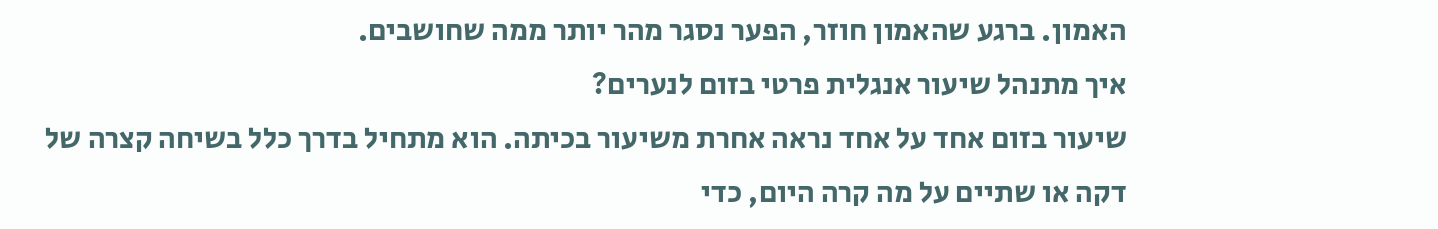האמון. ברגע שהאמון חוזר, הפער נסגר מהר יותר ממה שחושבים.
איך מתנהל שיעור אנגלית פרטי בזום לנערים?
שיעור בזום אחד על אחד נראה אחרת משיעור בכיתה. הוא מתחיל בדרך כלל בשיחה קצרה של דקה או שתיים על מה קרה היום, כדי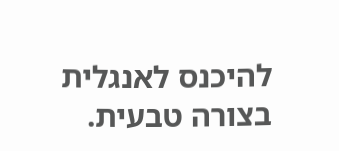להיכנס לאנגלית בצורה טבעית.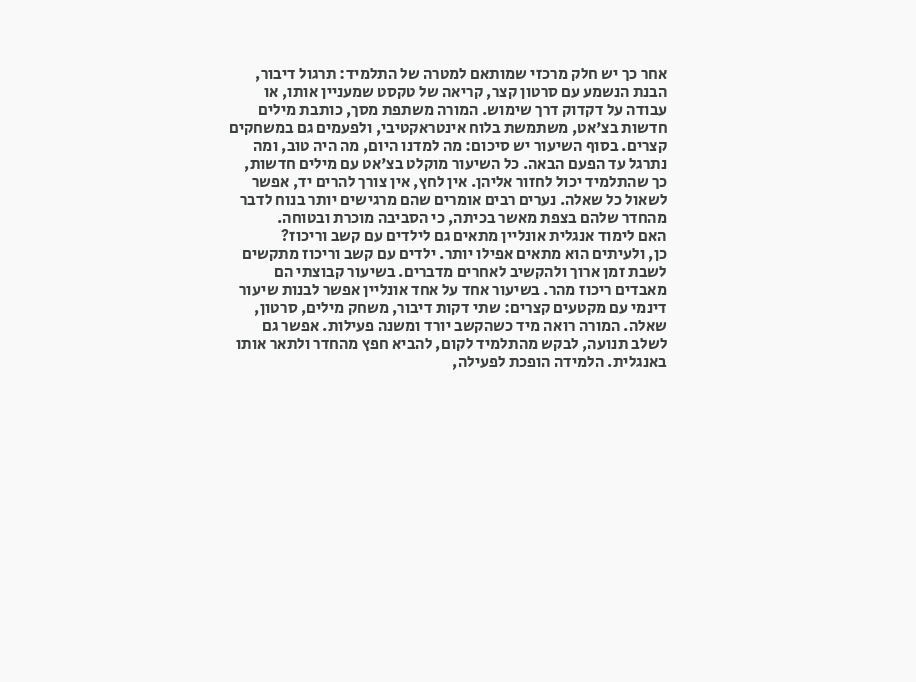אחר כך יש חלק מרכזי שמותאם למטרה של התלמיד: תרגול דיבור, הבנת הנשמע עם סרטון קצר, קריאה של טקסט שמעניין אותו, או עבודה על דקדוק דרך שימוש. המורה משתפת מסך, כותבת מילים חדשות בצ'אט, משתמשת בלוח אינטראקטיבי, ולפעמים גם במשחקים קצרים. בסוף השיעור יש סיכום: מה למדנו היום, מה היה טוב, ומה נתרגל עד הפעם הבאה. כל השיעור מוקלט בצ'אט עם מילים חדשות, כך שהתלמיד יכול לחזור אליהן. אין לחץ, אין צורך להרים יד, אפשר לשאול כל שאלה. נערים רבים אומרים שהם מרגישים יותר בנוח לדבר מהחדר שלהם בצפת מאשר בכיתה, כי הסביבה מוכרת ובטוחה.
האם לימוד אנגלית אונליין מתאים גם לילדים עם קשב וריכוז?
כן, ולעיתים הוא מתאים אפילו יותר. ילדים עם קשב וריכוז מתקשים לשבת זמן ארוך ולהקשיב לאחרים מדברים. בשיעור קבוצתי הם מאבדים ריכוז מהר. בשיעור אחד על אחד אונליין אפשר לבנות שיעור דינמי עם מקטעים קצרים: שתי דקות דיבור, משחק מילים, סרטון, שאלה. המורה רואה מיד כשהקשב יורד ומשנה פעילות. אפשר גם לשלב תנועה, לבקש מהתלמיד לקום, להביא חפץ מהחדר ולתאר אותו באנגלית. הלמידה הופכת לפעילה,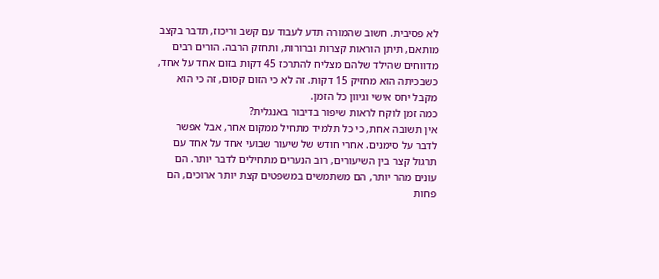לא פסיבית. חשוב שהמורה תדע לעבוד עם קשב וריכוז, תדבר בקצב מותאם, תיתן הוראות קצרות וברורות, ותחזק הרבה. הורים רבים מדווחים שהילד שלהם מצליח להתרכז 45 דקות בזום אחד על אחד, כשבכיתה הוא מחזיק 15 דקות. זה לא כי הזום קסום, זה כי הוא מקבל יחס אישי וגיוון כל הזמן.
כמה זמן לוקח לראות שיפור בדיבור באנגלית?
אין תשובה אחת, כי כל תלמיד מתחיל ממקום אחר, אבל אפשר לדבר על סימנים. אחרי חודש של שיעור שבועי אחד על אחד עם תרגול קצר בין השיעורים, רוב הנערים מתחילים לדבר יותר. הם עונים מהר יותר, הם משתמשים במשפטים קצת יותר ארוכים, הם פחות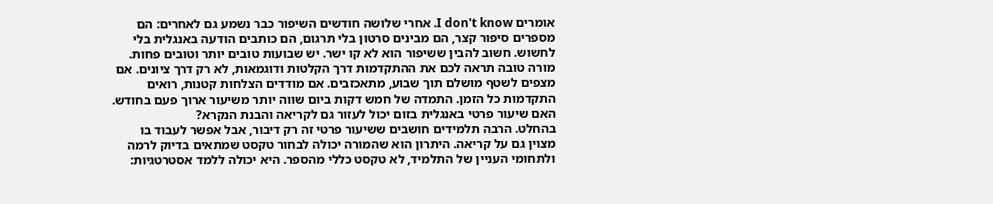אומרים I don't know. אחרי שלושה חודשים השיפור כבר נשמע גם לאחרים: הם מספרים סיפור קצר, הם מבינים סרטון בלי תרגום, הם כותבים הודעה באנגלית בלי לחשוש. חשוב להבין ששיפור הוא לא קו ישר. יש שבועות טובים יותר וטובים פחות. מורה טובה תראה לכם את ההתקדמות דרך הקלטות ודוגמאות, לא רק דרך ציונים. אם מצפים לשטף מושלם תוך שבוע, מתאכזבים. אם מודדים הצלחות קטנות, רואים התקדמות כל הזמן. התמדה של חמש דקות ביום שווה יותר משיעור ארוך פעם בחודש.
האם שיעור פרטי באנגלית בזום יכול לעזור גם לקריאה והבנת הנקרא?
בהחלט. הרבה תלמידים חושבים ששיעור פרטי זה רק דיבור, אבל אפשר לעבוד בו מצוין גם על קריאה. היתרון הוא שהמורה יכולה לבחור טקסט שמתאים בדיוק לרמה ולתחומי העניין של התלמיד, לא טקסט כללי מהספר. היא יכולה ללמד אסטרטגיות: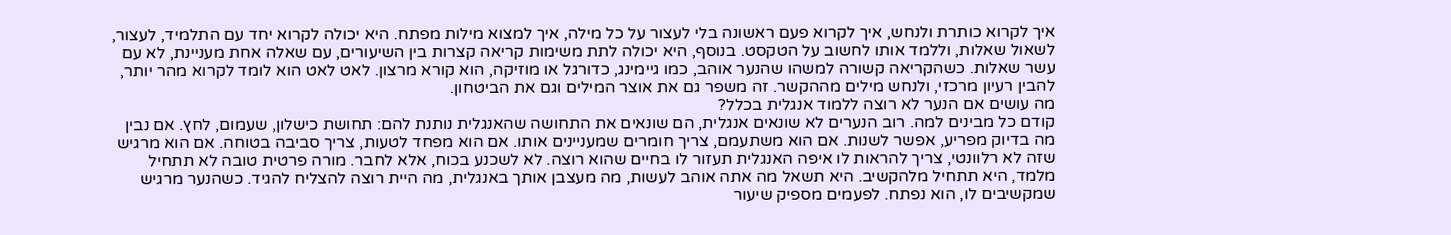איך לקרוא כותרת ולנחש, איך לקרוא פעם ראשונה בלי לעצור על כל מילה, איך למצוא מילות מפתח. היא יכולה לקרוא יחד עם התלמיד, לעצור, לשאול שאלות, וללמד אותו לחשוב על הטקסט. בנוסף, היא יכולה לתת משימות קריאה קצרות בין השיעורים, עם שאלה אחת מעניינת, לא עם עשר שאלות. כשהקריאה קשורה למשהו שהנער אוהב, כמו גיימינג, כדורגל או מוזיקה, הוא קורא מרצון. לאט לאט הוא לומד לקרוא מהר יותר, להבין רעיון מרכזי, ולנחש מילים מההקשר. זה משפר גם את אוצר המילים וגם את הביטחון.
מה עושים אם הנער לא רוצה ללמוד אנגלית בכלל?
קודם כל מבינים למה. רוב הנערים לא שונאים אנגלית, הם שונאים את התחושה שהאנגלית נותנת להם: תחושת כישלון, שעמום, לחץ. אם נבין מה בדיוק מפריע, אפשר לשנות. אם הוא משתעמם, צריך חומרים שמעניינים אותו. אם הוא מפחד לטעות, צריך סביבה בטוחה. אם הוא מרגיש שזה לא רלוונטי, צריך להראות לו איפה האנגלית תעזור לו בחיים שהוא רוצה. לא לשכנע בכוח, אלא לחבר. מורה פרטית טובה לא תתחיל מלמד, היא תתחיל מלהקשיב. היא תשאל מה אתה אוהב לעשות, מה מעצבן אותך באנגלית, מה היית רוצה להצליח להגיד. כשהנער מרגיש שמקשיבים לו, הוא נפתח. לפעמים מספיק שיעור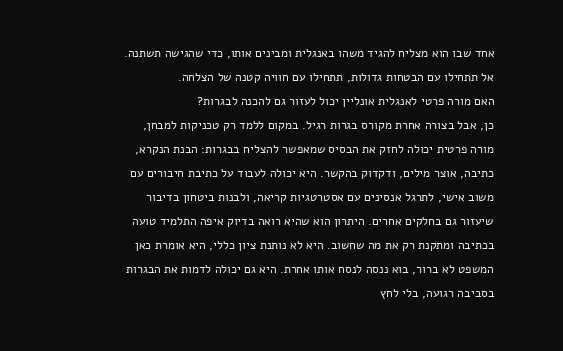אחד שבו הוא מצליח להגיד משהו באנגלית ומבינים אותו, כדי שהגישה תשתנה. אל תתחילו עם הבטחות גדולות, תתחילו עם חוויה קטנה של הצלחה.
האם מורה פרטי לאנגלית אונליין יכול לעזור גם להכנה לבגרות?
כן, אבל בצורה אחרת מקורס בגרות רגיל. במקום ללמד רק טכניקות למבחן, מורה פרטית יכולה לחזק את הבסיס שמאפשר להצליח בבגרות: הבנת הנקרא, כתיבה, אוצר מילים, ודקדוק בהקשר. היא יכולה לעבוד על כתיבת חיבורים עם משוב אישי, לתרגל אנסינים עם אסטרטגיות קריאה, ולבנות ביטחון בדיבור שיעזור גם בחלקים אחרים. היתרון הוא שהיא רואה בדיוק איפה התלמיד טועה בכתיבה ומתקנת רק את מה שחשוב. היא לא נותנת ציון כללי, היא אומרת כאן המשפט לא ברור, בוא ננסה לנסח אותו אחרת. היא גם יכולה לדמות את הבגרות בסביבה רגועה, בלי לחץ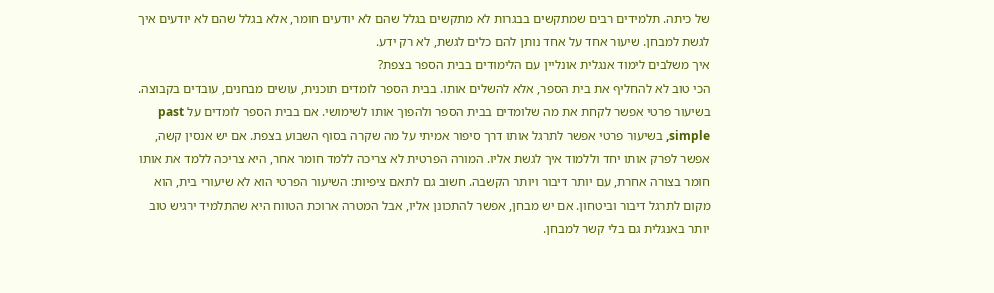של כיתה. תלמידים רבים שמתקשים בבגרות לא מתקשים בגלל שהם לא יודעים חומר, אלא בגלל שהם לא יודעים איך לגשת למבחן. שיעור אחד על אחד נותן להם כלים לגשת, לא רק ידע.
איך משלבים לימוד אנגלית אונליין עם הלימודים בבית הספר בצפת?
הכי טוב לא להחליף את בית הספר, אלא להשלים אותו. בבית הספר לומדים תוכנית, עושים מבחנים, עובדים בקבוצה. בשיעור פרטי אפשר לקחת את מה שלומדים בבית הספר ולהפוך אותו לשימושי. אם בבית הספר לומדים על past simple, בשיעור פרטי אפשר לתרגל אותו דרך סיפור אמיתי על מה שקרה בסוף השבוע בצפת. אם יש אנסין קשה, אפשר לפרק אותו יחד וללמוד איך לגשת אליו. המורה הפרטית לא צריכה ללמד חומר אחר, היא צריכה ללמד את אותו חומר בצורה אחרת, עם יותר דיבור ויותר הקשבה. חשוב גם לתאם ציפיות: השיעור הפרטי הוא לא שיעורי בית, הוא מקום לתרגל דיבור וביטחון. אם יש מבחן, אפשר להתכונן אליו, אבל המטרה ארוכת הטווח היא שהתלמיד ירגיש טוב יותר באנגלית גם בלי קשר למבחן.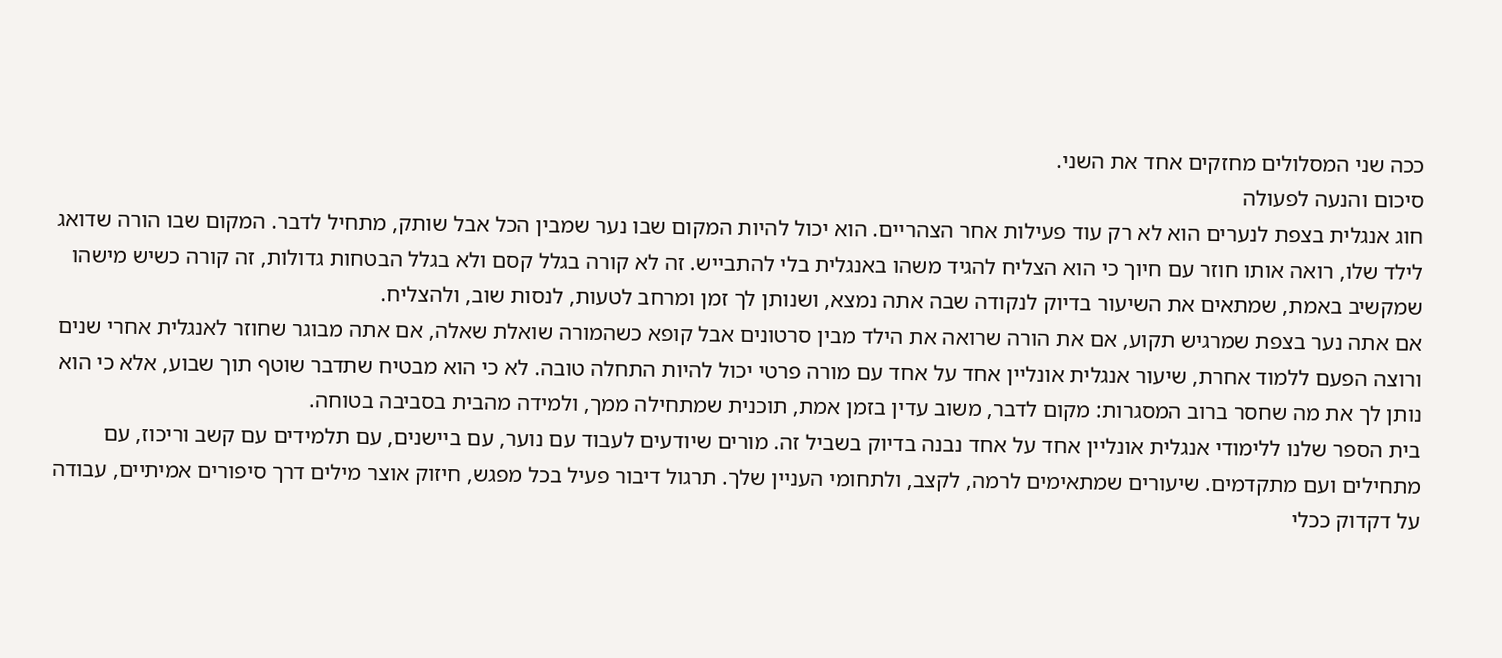ככה שני המסלולים מחזקים אחד את השני.
סיכום והנעה לפעולה
חוג אנגלית בצפת לנערים הוא לא רק עוד פעילות אחר הצהריים. הוא יכול להיות המקום שבו נער שמבין הכל אבל שותק, מתחיל לדבר. המקום שבו הורה שדואג לילד שלו, רואה אותו חוזר עם חיוך כי הוא הצליח להגיד משהו באנגלית בלי להתבייש. זה לא קורה בגלל קסם ולא בגלל הבטחות גדולות, זה קורה כשיש מישהו שמקשיב באמת, שמתאים את השיעור בדיוק לנקודה שבה אתה נמצא, ושנותן לך זמן ומרחב לטעות, לנסות שוב, ולהצליח.
אם אתה נער בצפת שמרגיש תקוע, אם את הורה שרואה את הילד מבין סרטונים אבל קופא כשהמורה שואלת שאלה, אם אתה מבוגר שחוזר לאנגלית אחרי שנים ורוצה הפעם ללמוד אחרת, שיעור אנגלית אונליין אחד על אחד עם מורה פרטי יכול להיות התחלה טובה. לא כי הוא מבטיח שתדבר שוטף תוך שבוע, אלא כי הוא נותן לך את מה שחסר ברוב המסגרות: מקום לדבר, משוב עדין בזמן אמת, תוכנית שמתחילה ממך, ולמידה מהבית בסביבה בטוחה.
בית הספר שלנו ללימודי אנגלית אונליין אחד על אחד נבנה בדיוק בשביל זה. מורים שיודעים לעבוד עם נוער, עם ביישנים, עם תלמידים עם קשב וריכוז, עם מתחילים ועם מתקדמים. שיעורים שמתאימים לרמה, לקצב, ולתחומי העניין שלך. תרגול דיבור פעיל בכל מפגש, חיזוק אוצר מילים דרך סיפורים אמיתיים, עבודה על דקדוק ככלי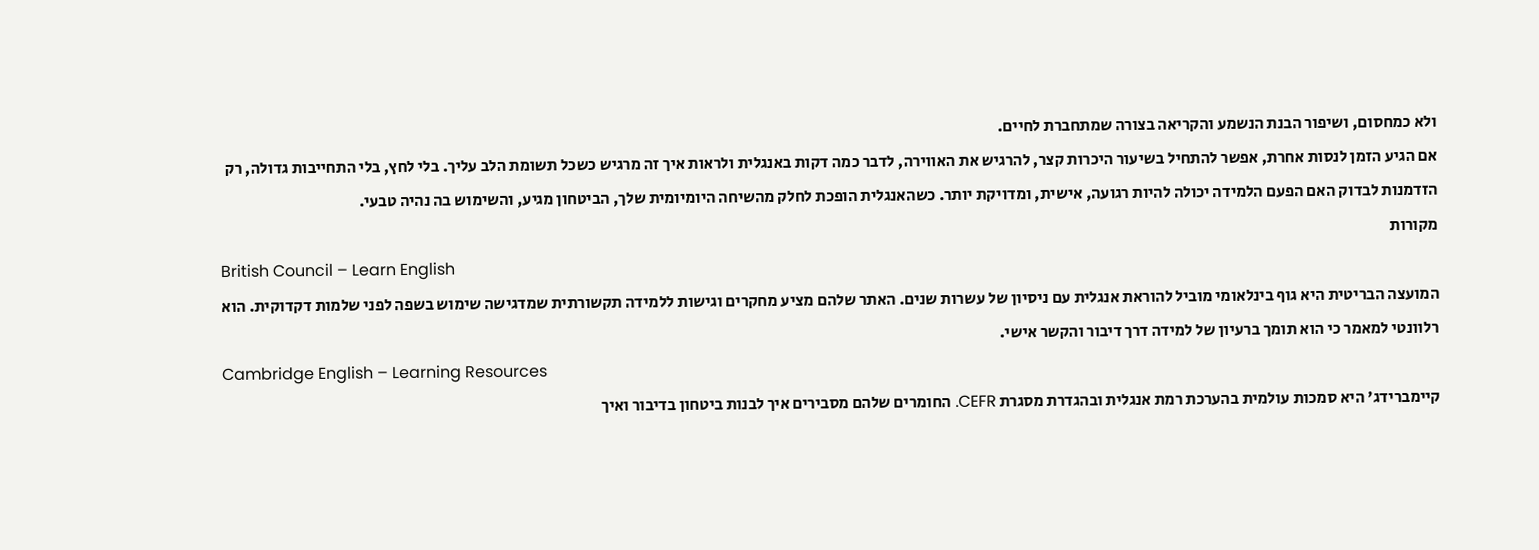ולא כמחסום, ושיפור הבנת הנשמע והקריאה בצורה שמתחברת לחיים.
אם הגיע הזמן לנסות אחרת, אפשר להתחיל בשיעור היכרות קצר, להרגיש את האווירה, לדבר כמה דקות באנגלית ולראות איך זה מרגיש כשכל תשומת הלב עליך. בלי לחץ, בלי התחייבות גדולה, רק הזדמנות לבדוק האם הפעם הלמידה יכולה להיות רגועה, אישית, ומדויקת יותר. כשהאנגלית הופכת לחלק מהשיחה היומיומית שלך, הביטחון מגיע, והשימוש בה נהיה טבעי.
מקורות
British Council – Learn English
המועצה הבריטית היא גוף בינלאומי מוביל להוראת אנגלית עם ניסיון של עשרות שנים. האתר שלהם מציע מחקרים וגישות ללמידה תקשורתית שמדגישה שימוש בשפה לפני שלמות דקדוקית. הוא רלוונטי למאמר כי הוא תומך ברעיון של למידה דרך דיבור והקשר אישי.
Cambridge English – Learning Resources
קיימברידג' היא סמכות עולמית בהערכת רמת אנגלית ובהגדרת מסגרת CEFR. החומרים שלהם מסבירים איך לבנות ביטחון בדיבור ואיך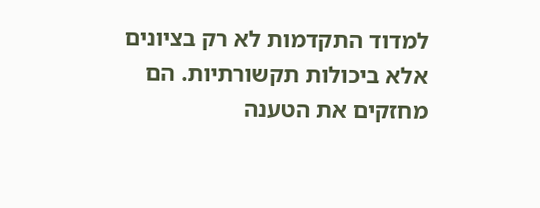למדוד התקדמות לא רק בציונים אלא ביכולות תקשורתיות. הם מחזקים את הטענה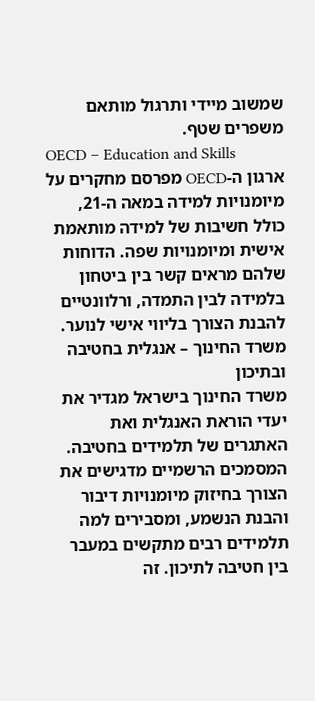שמשוב מיידי ותרגול מותאם משפרים שטף.
OECD – Education and Skills
ארגון ה-OECD מפרסם מחקרים על מיומנויות למידה במאה ה-21, כולל חשיבות של למידה מותאמת אישית ומיומנויות שפה. הדוחות שלהם מראים קשר בין ביטחון בלמידה לבין התמדה, ורלוונטיים להבנת הצורך בליווי אישי לנוער.
משרד החינוך – אנגלית בחטיבה ובתיכון
משרד החינוך בישראל מגדיר את יעדי הוראת האנגלית ואת האתגרים של תלמידים בחטיבה. המסמכים הרשמיים מדגישים את הצורך בחיזוק מיומנויות דיבור והבנת הנשמע, ומסבירים למה תלמידים רבים מתקשים במעבר בין חטיבה לתיכון. זה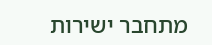מתחבר ישירות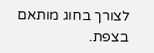לצורך בחוג מותאם בצפת.